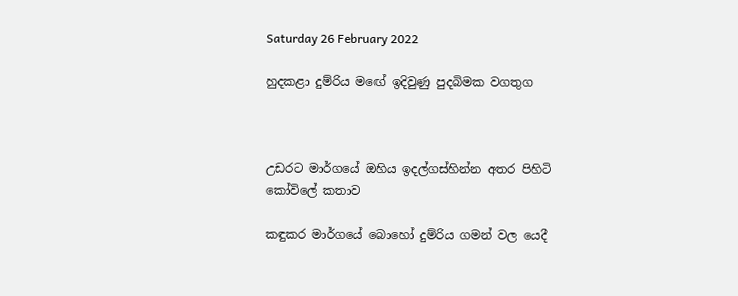Saturday 26 February 2022

හුදකළා දුම්රිය මඟේ ඉදිවුණු පුදබිමක වගතුග



උඩරට මාර්ගයේ ඔහිය ඉදල්ගස්හින්න අතර පිහිටි කෝවිලේ කතාව

කඳුකර මාර්ගයේ බොහෝ දුම්රිය ගමන් වල යෙදී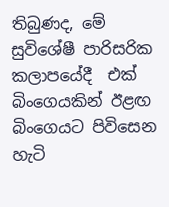තිබුණද, මේ සුවිශේෂී පාරිසරික කලාපයේදී  එක් බිංගෙයකින් ඊළඟ බිංගෙයට පිවිසෙන හැටි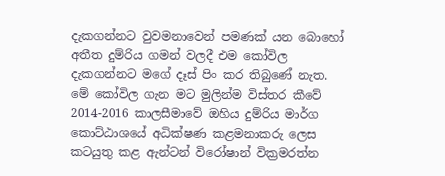දැකගන්නට වුවමනාවෙන් පමණක් යන බොහෝ අතීත දුම්රිය ගමන් වලදී එම කෝවිල දැකගන්නට මගේ දෑස් පිං කර තිබුණේ නැත. මේ කෝවිල ගැන මට මුලින්ම විස්තර කීවේ 2014-2016 කාලසීමාවේ ඔහිය දුම්රිය මාර්ග කොට්ඨාශයේ අධික්ෂණ කළමනාකරු ලෙස කටයුතු කළ ඇන්ටන් විරෝෂාන් වික්‍රමරත්න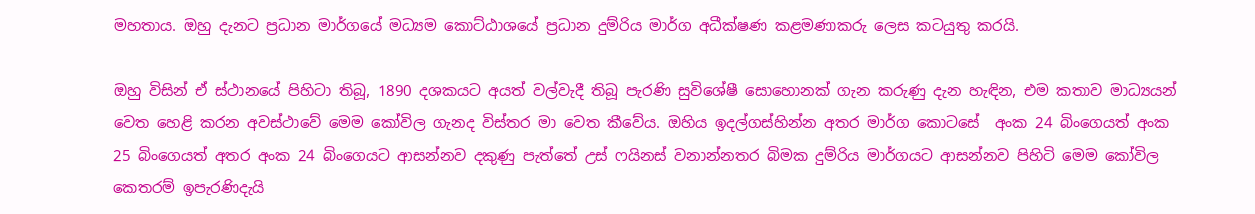මහතාය. ඔහු දැනට ප්‍රධාන මාර්ගයේ මධ්‍යම කොට්ඨාශයේ ප්‍රධාන දුම්රිය මාර්ග අධීක්ෂණ කළමණාකරු ලෙස කටයුතු කරයි.

ඔහු විසින් ඒ ස්ථානයේ පිහිටා තිබූ, 1890 දශකයට අයත් වල්වැදී තිබූ පැරණි සුවිශේෂී සොහොනක් ගැන කරුණු දැන හැඳින, එම කතාව මාධ්‍යයන් වෙත හෙළි කරන අවස්ථාවේ මෙම කෝවිල ගැනද විස්තර මා වෙත කීවේය. ඔහිය ඉදල්ගස්හින්න අතර මාර්ග කොටසේ  අංක 24 බිංගෙයත් අංක 25 බිංගෙයත් අතර අංක 24 බිංගෙයට ආසන්නව දකුණු පැත්තේ උස් ෆයිනස් වනාන්නතර බිමක දුම්රිය මාර්ගයට ආසන්නව පිහිටි මෙම කෝවිල කෙතරම් ඉපැරණිදැයි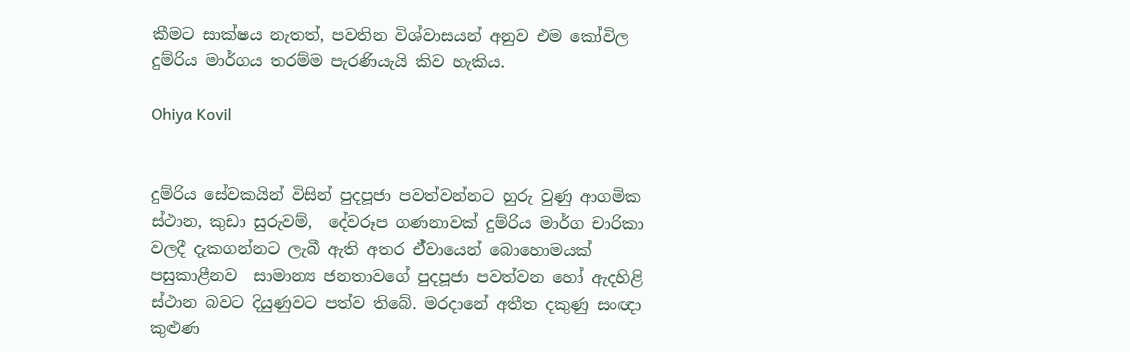කීමට සාක්ෂය නැතත්, පවතින විශ්වාසයන් අනුව එම කෝවිල දුම්රිය මාර්ගය තරම්ම පැරණියැයි කිව හැකිය.

Ohiya Kovil


දුම්රිය සේවකයින් විසින් පුදපූජා පවත්වන්නට හුරු වුණු ආගමික ස්ථාන, කුඩා සුරුවම්,  දේවරූප ගණනාවක් දුම්රිය මාර්ග චාරිකා වලදී දැකගන්නට ලැබී ඇති අතර ඒ්වායෙන් බොහොමයක් පසුකාළීනව  සාමාන්‍ය ජනතාවගේ පුදපූජා පවත්වන හෝ ඇදහිළි ස්ථාන බවට දියුණුවට පත්ව තිබේ. මරදානේ අතීත දකුණු සංඥා කුළුණ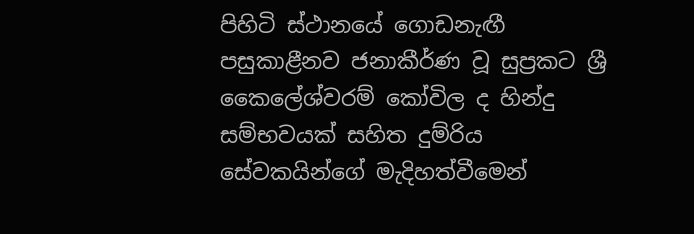පිහිටි ස්ථානයේ ගොඩනැඟී  පසුකාළීනව ජනාකීර්ණ වූ සුප්‍රකට ශ්‍රී කෛලේශ්වරම් කෝවිල ද හින්දු සම්භවයක් සහිත දුම්රිය සේවකයින්ගේ මැදිහත්වීමෙන්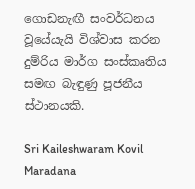ගොඩනැඟී සංවර්ධනය වූයේයැයි විශ්වාස කරන දුම්රිය මාර්ග සංස්කෘතිය සමඟ බැඳුණු පූජනීය ස්ථානයකි.

Sri Kaileshwaram Kovil Maradana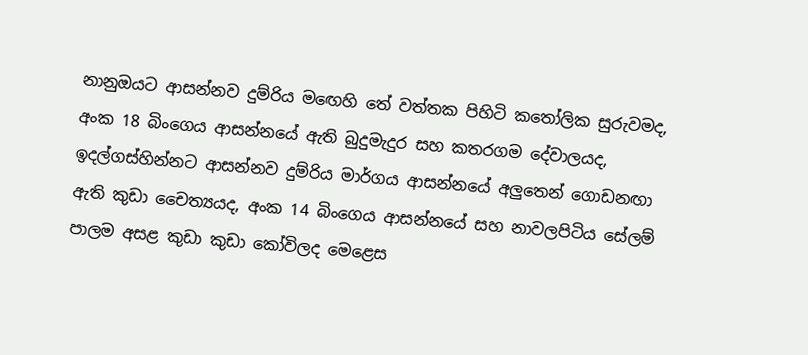නානුඔයට ආසන්නව දුම්රිය මඟෙහි තේ වත්තක පිහිටි කතෝලික සුරුවමද,  අංක 18 බිංගෙය ආසන්නයේ ඇති බුදුමැදුර සහ කතරගම දේවාලයද, ඉදල්ගස්හින්නට ආසන්නව දුම්රිය මාර්ගය ආසන්නයේ අලුතෙන් ගොඩනඟා ඇති කුඩා චෛත්‍යයද, අංක 14 බිංගෙය ආසන්නයේ සහ නාවලපිටිය සේලම් පාලම අසළ කුඩා කුඩා කෝවිලද මෙළෙස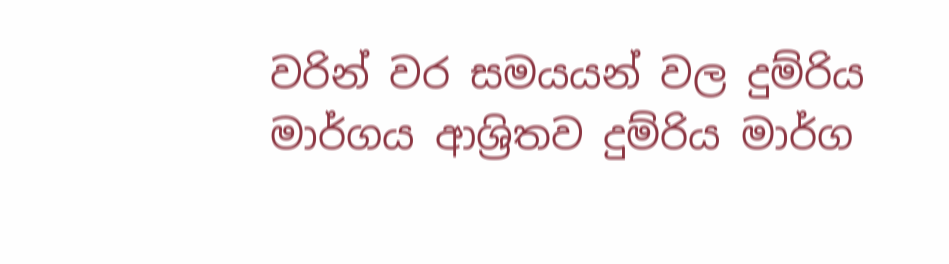වරින් වර සමයයන් වල දුම්රිය මාර්ගය ආශ්‍රිතව දුම්රිය මාර්ග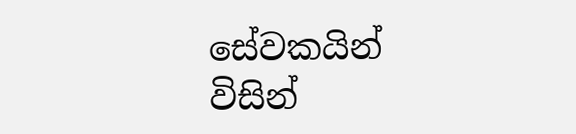සේවකයින් විසින්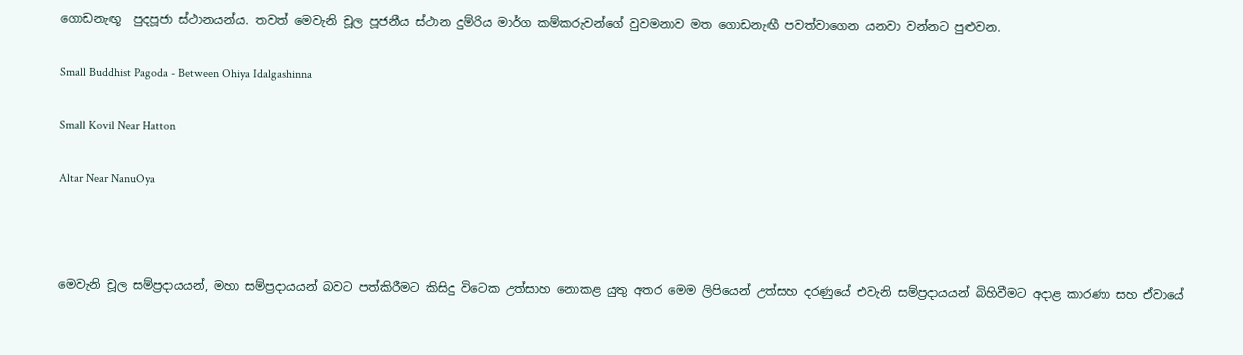ගොඩනැඟූ  පුදපූජා ස්ථානයන්ය. තවත් මෙවැනි චූල පූජනීය ස්ථාන දුම්රිය මාර්ග කම්කරුවන්ගේ වුවමනාව මත ගොඩනැඟී පවත්වාගෙන යනවා වන්නට පුළුවන.

Small Buddhist Pagoda - Between Ohiya Idalgashinna

Small Kovil Near Hatton

Altar Near NanuOya



මෙවැනි චූල සම්ප්‍රදායයන්, මහා සම්ප්‍රදායයන් බවට පත්කිරීමට කිසිදු විටෙක උත්සාහ නොකළ යුතු අතර මෙම ලිපියෙන් උත්සහ දරණුයේ එවැනි සම්ප්‍රදායයන් බිහිවීමට අදාළ කාරණා සහ ඒවායේ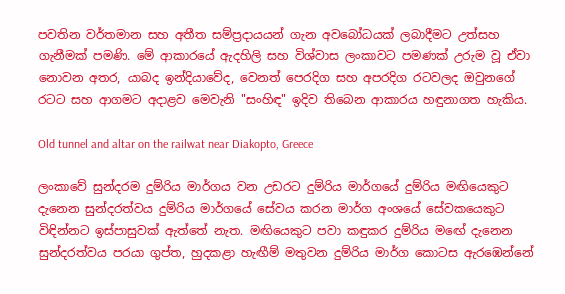පවතින වර්තමාන සහ අතීත සම්ප්‍රදායයන් ගැන අවබෝධයක් ලබාදීමට උත්සහ ගැනීමක් පමණි. මේ ආකාරයේ ඇදහිලි සහ විශ්වාස ලංකාවට පමණක් උරුම වූ ඒවා නොවන අතර, යාබද ඉන්දියාවේද, වෙනත් පෙරදිග සහ අපරදිග රටවලද ඔවුනගේ රටට සහ ආගමට අදාළව මෙවැනි "සංහිඳ" ඉදිව තිබෙන ආකාරය හඳුනාගත හැකිය.

Old tunnel and altar on the railwat near Diakopto, Greece

ලංකාවේ සුන්දරම දුම්රිය මාර්ගය වන උඩරට දුම්රිය මාර්ගයේ දුම්රිය මඟියෙකුට දැනෙන සුන්දරත්වය දුම්රිය මාර්ගයේ සේවය කරන මාර්ග අංශයේ සේවකයෙකුට විඳින්නට ඉස්පාසුවක් ඇත්තේ නැත. මඟියෙකුට පවා කඳුකර දුම්රිය මඟේ දැනෙන සුන්දරත්වය පරයා ගුප්ත, හුදකළා හැඟීම් මතුවන දුම්රිය මාර්ග කොටස ඇරඹෙන්නේ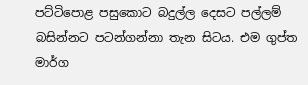පට්ටිපොළ පසුකොට බදුල්ල දෙසට පල්ලම් බසින්නට පටන්ගන්නා තැන සිටය. එම ගුප්ත මාර්ග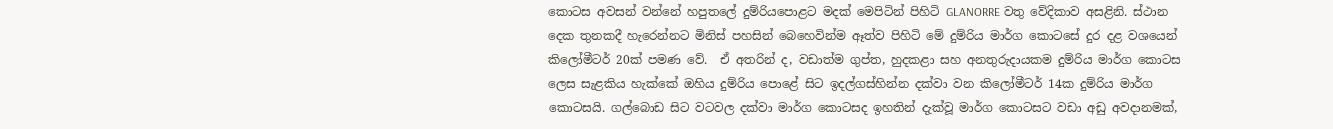කොටස අවසන් වන්නේ හපුතලේ දුම්රියපොළට මදක් මෙපිටින් පිහිටි GLANORRE වතු වේදිකාව අසළිනි. ස්ථාන දෙක තුනකදී හැරෙන්නට මිනිස් පහසින් බෙහෙවින්ම ඈත්ව පිහිටි මේ දුම්රිය මාර්ග කොටසේ දුර දළ වශයෙන් කිලෝමීටර් 20ක් පමණ වේ.  ඒ අතරින් ද, වඩාත්ම ගුප්ත, හුදකළා සහ අනතුරුදායකම දුම්රිය මාර්ග කොටස ලෙස සැළකිය හැක්කේ ඔහිය දුම්රිය පොළේ සිට ඉදල්ගස්හින්න දක්වා වන කිලෝමීටර් 14ක දුම්රිය මාර්ග කොටසයි. ගල්බොඩ සිට වටවල දක්වා මාර්ග කොටසද ඉහතින් දැක්වූ මාර්ග කොටසට වඩා අඩු අවදානමක්,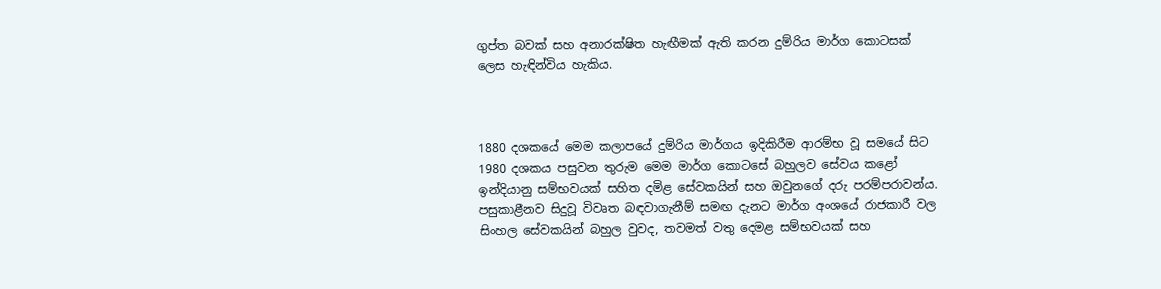ගුප්ත බවක් සහ අනාරක්ෂිත හැඟීමක් ඇති කරන දුම්රිය මාර්ග කොටසක් ලෙස හැඳින්විය හැකිය.



1880 දශකයේ මෙම කලාපයේ දුම්රිය මාර්ගය ඉදිකිරීම ආරම්භ වූ සමයේ සිට  1980 දශකය පසුවන තුරුම මෙම මාර්ග කොටසේ බහුලව සේවය කළෝ ඉන්දියානු සම්භවයක් සහිත දමිළ සේවකයින් සහ ඔවුනගේ දරු පරම්පරාවන්ය. පසුකාළීනව සිදුවූ විවෘත බඳවාගැනීම් සමඟ දැනට මාර්ග අංශයේ රාජකාරී වල සිංහල සේවකයින් බහුල වුවද, තවමත් වතු දෙමළ සම්භවයක් සහ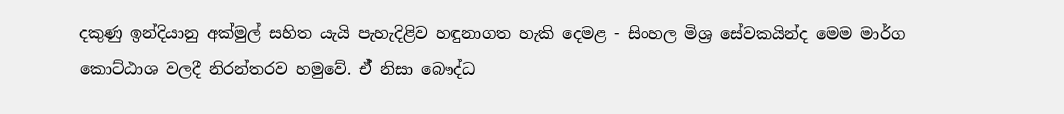දකුණු ඉන්දියානු අක්මුල් සහිත යැයි පැහැදිළිව හඳුනාගත හැකි දෙමළ - සිංහල මිශ්‍ර සේවකයින්ද මෙම මාර්ග කොට්ඨාශ වලදී නිරන්තරව හමුවේ. ඒ් නිසා බෞද්ධ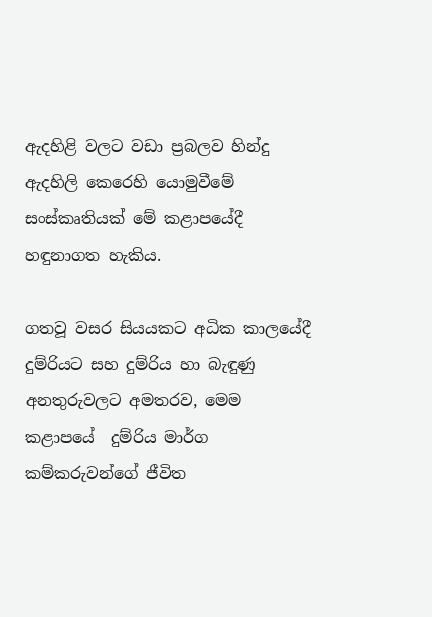ඇදහිළි වලට වඩා ප්‍රබලව හින්දු ඇදහිලි කෙරෙහි යොමුවීමේ සංස්කෘතියක් මේ කළාපයේදී හඳුනාගත හැකිය.

ගතවූ වසර සියයකට අධික කාලයේදී දුම්රියට සහ දුම්රිය හා බැඳුණු අනතුරුවලට අමතරව, මෙම කළාපයේ  දුම්රිය මාර්ග කම්කරුවන්ගේ ජීවිත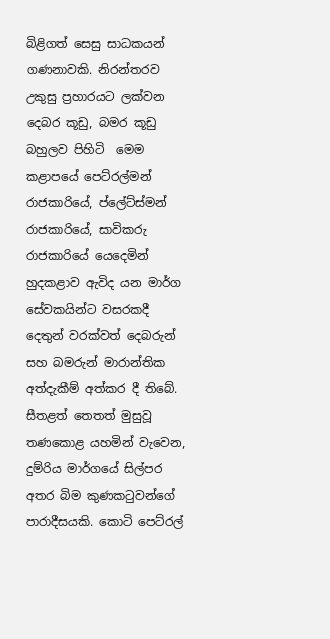බිළිගත් සෙසු සාධකයන් ගණනාවකි. නිරන්තරව උකුසු ප්‍රහාරයට ලක්වන දෙබර කූඩු, බමර කූඩු බහුලව පිහිටි  මෙම කළාපයේ පෙට්රල්මන් රාජකාරියේ, ප්ලේට්ස්මන් රාජකාරියේ, සාවිකරු රාජකාරියේ යෙදෙමින් හුදකළාව ඇවිද යන මාර්ග සේවකයින්ට වසරකදී දෙතුන් වරක්වත් දෙබරුන් සහ බමරුන් මාරාන්තික අත්දැකීම් අත්කර දී තිබේ.  සීතළත් තෙතත් මුසුවූ තණකොළ යහමින් වැවෙන, දුම්රිය මාර්ගයේ සිල්පර අතර බිම කුණකටුවන්ගේ පාරාදීසයකි. කොටි පෙට්රල්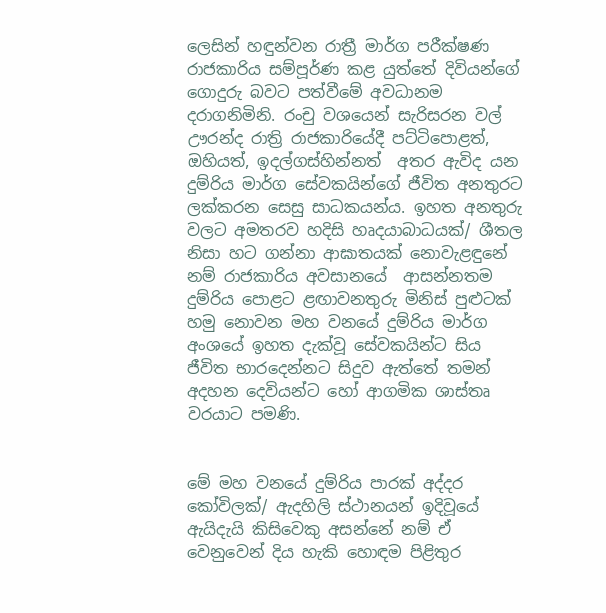ලෙසින් හඳුන්වන රාත්‍රී මාර්ග පරීක්ෂණ රාජකාරිය සම්පූර්ණ කළ යුත්තේ දිවියන්ගේ ගොදුරු බවට පත්වීමේ අවධානම දරාගනිමිනි. රංචු වශයෙන් සැරිසරන වල් ඌරන්ද රාත්‍රි රාජකාරියේදී පට්ටිපොළත්,  ඔහියත්, ඉදල්ගස්හින්නත්  අතර ඇවිද යන දුම්රිය මාර්ග සේවකයින්ගේ ජීවිත අනතුරට ලක්කරන සෙසු සාධකයන්ය. ඉහත අනතුරු වලට අමතරව හදිසි හෘදයාබාධයක්/ ශීතල නිසා හට ගන්නා ආඝාතයක් නොවැළඳුනේ නම් රාජකාරිය අවසානයේ  ආසන්නතම දුම්රිය පොළට ළඟාවනතුරු මිනිස් පුළුටක් හමු නොවන මහ වනයේ දුම්රිය මාර්ග අංශයේ ඉහත දැක්වූ සේවකයින්ට සිය ජීවිත භාරදෙන්නට සිදුව ඇත්තේ තමන් අදහන දෙවියන්ට හෝ ආගමික ශාස්තෘ වරයාට පමණි.


මේ මහ වනයේ දුම්රිය පාරක් අද්දර කෝවිලක්/ ඇදහිලි ස්ථානයන් ඉදිවූයේ ඇයිදැයි කිසිවෙකු අසන්නේ නම් ‌ඒ වෙනුවෙන් දිය හැකි හොඳම පිළිතුර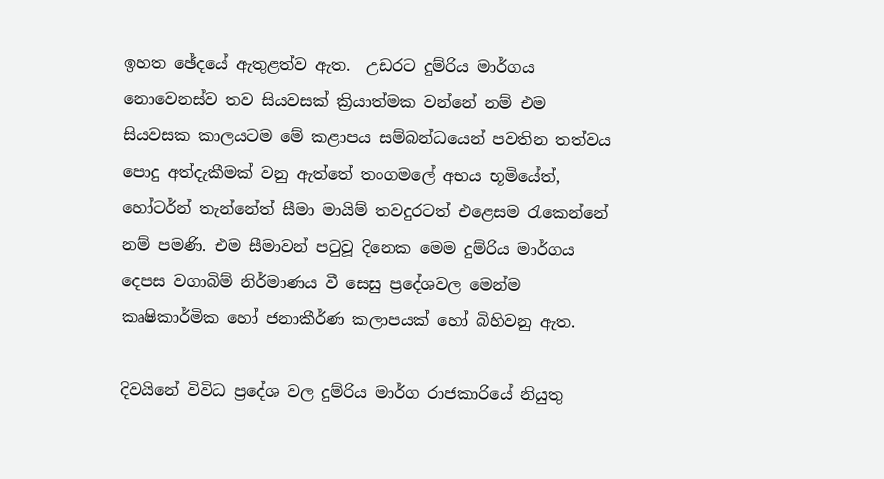ඉහත ඡේදයේ ඇතුළත්ව ඇත.  උඩරට දුම්රිය මාර්ගය නොවෙනස්ව තව සියවසක් ක්‍රියාත්මක වන්නේ නම් එම  සියවසක කාලයටම මේ කළාපය සම්බන්ධයෙන් පවතින තත්වය පොදු අත්දැකීමක් වනු ඇත්තේ තංගමලේ අභය භූමියේත්, හෝටර්න් තැන්නේත් සීමා මායිම් තවදුරටත් එළෙසම රැකෙන්නේ නම් පමණි. එම සීමාවන් පටුවූ දිනෙක මෙම දුම්රිය මාර්ගය දෙපස වගාබිම් නිර්මාණය වී සෙසු ප්‍රදේශවල මෙන්ම කෘෂිකාර්මික හෝ ජනාකීර්ණ කලාපයක් හෝ බිහිවනු ඇත.

දිවයිනේ විවිධ ප්‍රදේශ වල දුම්රිය මාර්ග රාජකාරියේ නියුතු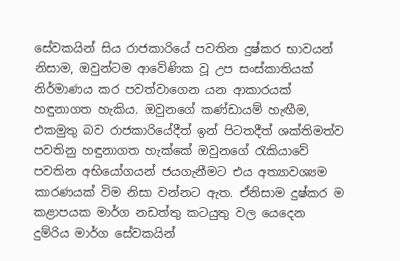සේවකයින් සිය රාජකාරියේ පවතින දුෂ්කර භාවයන් නිසාම, ඔවුන්ටම ආවේණික වූ උප සංස්කාතියක් නිර්මාණය කර පවත්වාගෙන යන ආකාරයක් හඳුනාගත හැකිය. ඔවුනගේ කණ්ඩායම් හැඟීම, එකමුතු බව රාජකාරියේදීත් ඉන් පිටතදීත් ශක්තිමත්ව පවතිනු හඳුනාගත හැක්කේ ඔවුනගේ රැකියාවේ පවතින අභියෝගයන් ජයගැනීමට එය අත්‍යාවශ්‍යම කාරණයක් විම නිසා වන්නට ඇත. ඒනිසාම දුෂ්කර ම කළාපයක මාර්ග නඩත්තු කටයුතු වල යෙදෙන දුම්රිය මාර්ග සේවකයින්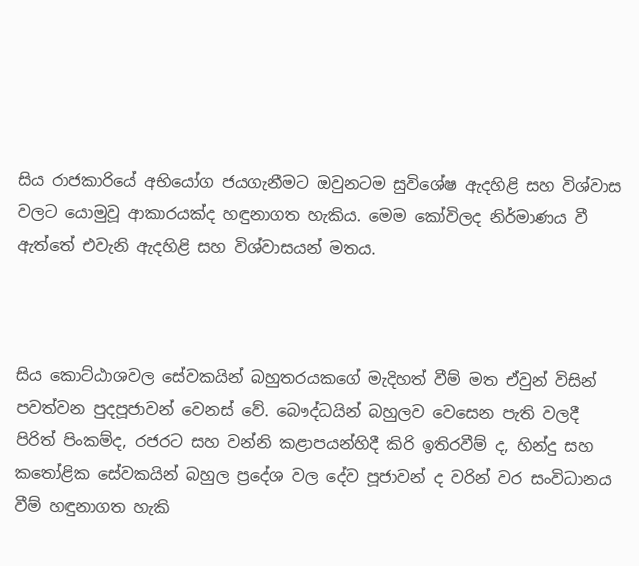සිය රාජකාරියේ අභියෝග ජයගැනීමට ඔවුනටම සුවිශේෂ ඇදහිළි සහ විශ්වාස වලට යොමුවූ ආකාරයක්ද හඳුනාගත හැකිය. මෙම කෝවිලද නිර්මාණය වී ඇත්තේ එවැනි ඇදහිළි සහ විශ්වාසයන් මතය.



සිය කොට්ඨාශවල සේවකයින් බහුතරයකගේ මැදිහත් වීම් මත ඒවුන් විසින් පවත්වන පුදපූජාවන් වෙනස් වේ. බෞද්ධයින් බහුලව වෙසෙන පැති වලදී  පිරිත් පිංකම්ද, රජරට සහ වන්නි කළාපයන්හිදී කිරි ඉතිරවීම් ද, හින්දු සහ කතෝළික සේවකයින් බහුල ප්‍රදේශ වල දේව පූජාවන් ද වරින් වර සංවිධානය වීම් හඳුනාගත හැකි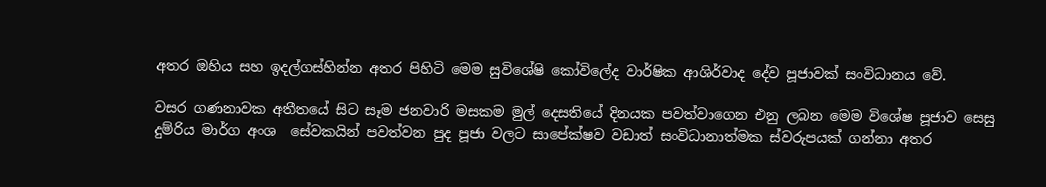අතර ඔහිය සහ ඉදල්ගස්හින්න අතර පිහිටි මෙම සුවිශේෂි කෝවිලේද වාර්ෂික ආශිර්වාද දේව පූජාවක් සංවිධානය වේ.

වසර ගණනාවක අතීතයේ සිට සෑම ජනවාරි මසකම මුල් දෙසතියේ දිනයක පවත්වාගෙන එනු ලබන මෙම විශේෂ පූජාව සෙසු දුම්රිය මාර්ග අංශ  සේවකයින් පවත්වන පුද පූජා වලට සාපේක්ෂව වඩාත් සංවිධානාත්මක ස්වරුපයක් ගන්නා අතර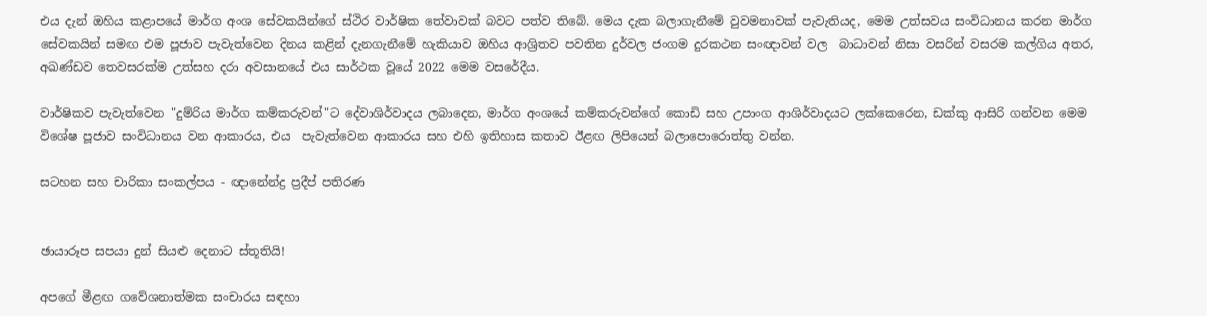එය දැන් ඔහිය කළාපයේ මාර්ග අංශ සේවකයින්ගේ ස්ථිර වාර්ෂික තේවාවක් බවට පත්ව තිබේ. මෙය දැක බලාගැනීමේ වුවමනාවක් පැවැතියද, මෙම උත්සවය සංවිධානය කරන මාර්ග සේවකයින් සමඟ එම පූජාව පැවැත්වෙන දිනය කළින් දැනගැනීමේ හැකියාව ඔහිය ආශ්‍රිතව පවතින දුර්වල ජංගම දුරකථන සංඥාවන් වල  බාධාවන් නිසා වසරින් වසරම කල්ගිය අතර, අඛණ්ඩව තෙවසරක්ම උත්සහ දරා අවසානයේ එය සාර්ථක වූයේ 2022 මෙම වසරේදීය.

වාර්ෂිකව පැවැත්වෙන "දුම්රිය මාර්ග කම්කරුවන්"ට දේවාශිර්වාදය ලබාදෙන, මාර්ග අංශයේ කම්කරුවන්ගේ කොඩි සහ උපාංග ආශිර්වාදයට ලක්කෙරෙන, ඩක්කු ආසිරි ගන්වන මෙම විශේෂ පූජාව සංවිධානය වන ආකාරය, එය  පැවැත්වෙන ආකාරය සහ එහි ඉතිහාස කතාව ඊළඟ ලිපියෙන් බලාපොරොත්තු වන්න.

සටහන සහ චාරිකා සංකල්පය - ඥානේන්ද්‍ර ප්‍රදීප් පතිරණ


ඡායාරූප සපයා දුන් සියළු දෙනාට ස්තූතියි!

අපගේ මීළඟ ගවේශනාත්මක සංචාරය සඳහා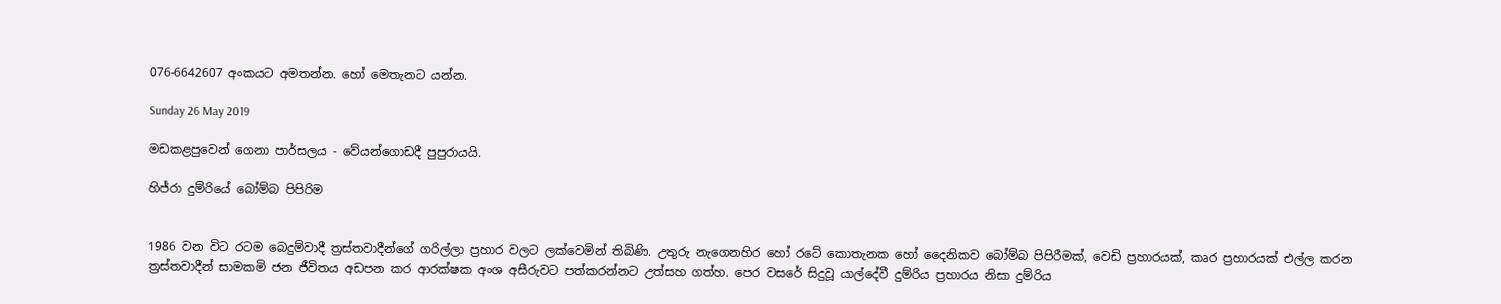076-6642607 අංකයට අමතන්න. හෝ මෙතැනට යන්න.

Sunday 26 May 2019

මඩකළපුවෙන් ගෙනා පාර්සලය - වේයන්ගොඩදී පුපුරායයි.

හිජ්රා දුම්රියේ බෝම්බ පිපිරිම


1986 වන විට රටම බෙදුම්වාදී ත්‍රස්තවාදීන්ගේ ගරිල්ලා ප්‍රහාර වලට ලක්වෙමින් තිබිණි. උතුරු නැගෙනහිර හෝ රටේ කොතැනක හෝ දෛනිකව බෝම්බ පිපිරීමක්, වෙඩි ප්‍රහාරයක්, කෘර ප්‍රහාරයක් එල්ල කරන ත්‍රස්තවාදීන් සාමකමි ජන ජීවිතය අඩපන කර ආරක්ෂක අංශ අසීරුවට පත්කරන්නට උත්සහ ගත්හ. පෙර වසරේ සිදුවූ යාල්දේවී දුම්රිය ප්‍රහාරය නිසා දුම්රිය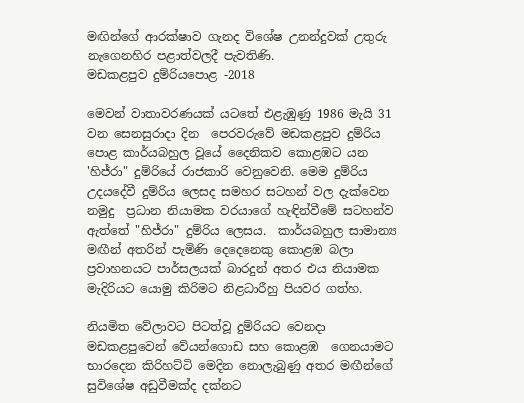මඟින්ගේ ආරක්ෂාව ගැනද විශේෂ උනන්දුවක් උතුරු නැගෙනහිර පළාත්වලදී පැවතිණි.
මඩකළපුව දුම්රියපොළ -2018

මෙවන් වාතාවරණයක් යටතේ එළැඹුණු 1986 මැයි 31 වන සෙනසුරාදා දින  පෙරවරුවේ මඩකළපුව දුම්රිය පොළ කාර්යබහුල වූයේ දෛනිකව කොළඹට යන 'හිජ්රා" දුම්රියේ රාජකාරි වෙනුවෙනි. මෙම දුම්රිය උදයදේවී දුම්රිය ලෙසද සමහර සටහන් වල දැක්වෙන නමුදු  ප්‍රධාන නියාමක වරයාගේ හැඳින්වීමේ සටහන්ව ඇත්තේ "හිජ්රා" දුම්රිය ලෙසය.  කාර්යබහුල සාමාන්‍ය මඟීන් අතරින් පැමිණි දෙදෙනෙකු කොළඹ බලා ප්‍රවාහනයට පාර්සලයක් බාරදුන් අතර එය නියාමක මැදිරියට යොමු කිරිමට නිළධාරීහු පියවර ගත්හ.

නියමිත වේලාවට පිටත්වූ දුම්රියට වෙනදා මඩකළපුවෙන් වේයන්ගොඩ සහ කොළඹ  ගෙනයාමට භාරදෙන කිරිහට්ටි මෙදින නොලැබුණු අතර මඟීන්ගේ සුවිශේෂ අඩුවීමක්ද දක්නට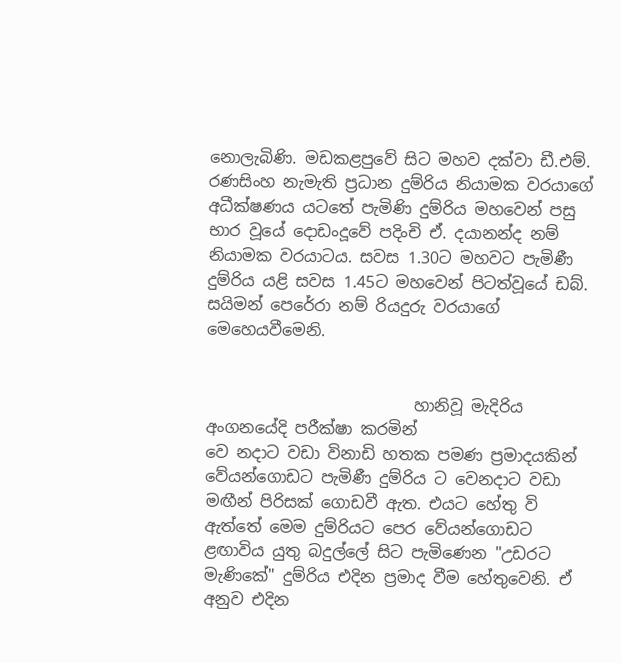නොලැබිණි. මඩකළපුවේ සිට මහව දක්වා ඩී.එම්. රණසිංහ නැමැති ප්‍රධාන දුම්රිය නියාමක වරයාගේ අධීක්ෂණය යටතේ පැමිණි දුම්රිය මහවෙන් පසු භාර වූයේ දොඩංදූවේ පදිංචි ඒ. දයානන්ද නම් නියාමක වරයාටය. සවස 1.30ට මහවට පැමිණී දුම්රිය යළි සවස 1.45ට මහවෙන් පිටත්වූයේ ඩබ්. සයිමන් පෙරේරා නම් රියදුරු වරයාගේ මෙහෙයවීමෙනි.


                          හානිවූ මැදිරිය අංගනයේදි පරීක්ෂා කරමින්
වෙ නදාට වඩා විනාඩි හතක පමණ ප්‍රමාදයකින් වේයන්ගොඩට පැමිණී දුම්රිය ට වෙනදාට වඩා මඟීන් පිරිසක් ගොඩවී ඇත. එයට හේතු වි ඇත්තේ මෙම දුම්රියට පෙර වේයන්ගොඩට ළඟාවිය යුතු බදුල්ලේ සිට පැමිණෙන "උඩරට මැණිකේ" දුම්රිය එදින ප්‍රමාද වීම හේතුවෙනි. ඒ අනුව එදින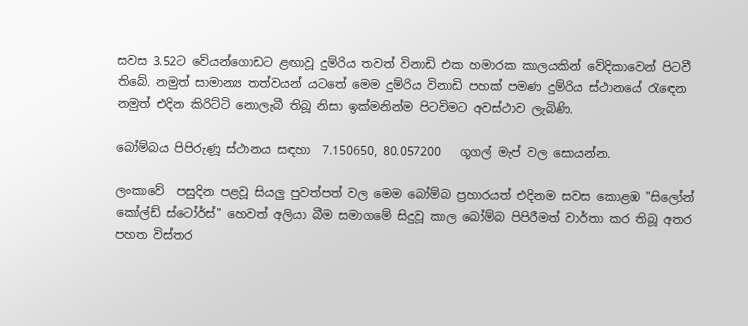සවස 3.52ට වේයන්ගොඩට ළඟාවූ දුම්රිය තවත් විනාඩි එක හමාරක කාලයකින් වේදිකාවෙන් පිටවී තිබේ. නමුත් සාමාන්‍ය තත්වයන් යටතේ මෙම දුම්රිය විනාඩි පහක් පමණ දුම්රිය ස්ථානයේ රැඳෙන නමුත් එදින කිරිට්ටි නොලැබී තිබූ නිසා ඉක්මනින්ම පිටවිමට අවස්ථාව ලැබිණි.

බෝම්බය පිපිරුණූ ස්ථානය සඳහා  7.150650, 80.057200   ගූගල් මැප් වල සොයන්න.

ලංකාවේ  පසුදින පළවූ සියලු පුවත්පත් වල මෙම බෝම්බ ප්‍රහාරයත් එදිනම සවස කොළඹ "සිලෝන් කෝල්ඩ් ස්ටෝර්ස්" හෙවත් අලියා බීම සමාගමේ සිදුවූ කාල බෝම්බ පිපිරීමත් වාර්තා කර තිබූ අතර පහත විස්තර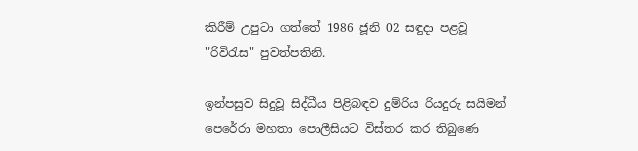කිරීම් උපුටා ගත්තේ 1986 ජූනි 02 සඳුදා පළවූ "රිවිරැස" පුවත්පතිනි.

ඉන්පසුව සිදුවූ සිද්ධීය පිළිබඳව දුම්රිය රියදුරු සයිමන් පෙරේරා මහතා පොලීසියට විස්තර කර තිබුණෙ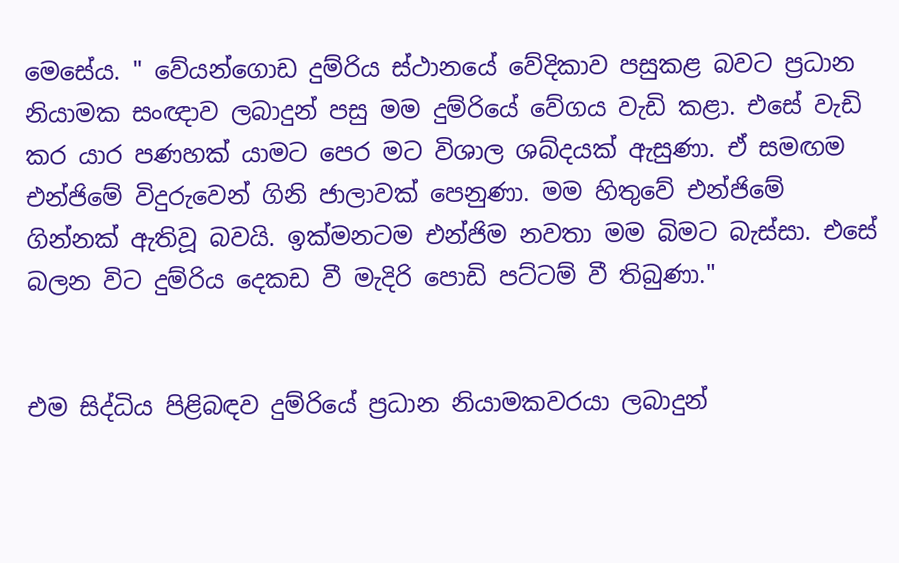මෙසේය. " වේයන්ගොඩ දුම්රිය ස්ථානයේ වේදිකාව පසුකළ බවට ප්‍රධාන නියාමක සංඥාව ලබාදුන් පසු මම දුම්රියේ වේගය වැඩි කළා. එසේ වැඩි කර යාර පණහක් යාමට පෙර මට විශාල ශබ්දයක් ඇසුණා. ඒ සමඟම එන්ජිමේ විදුරුවෙන් ගිනි ජාලාවක් පෙනුණා. මම හිතුවේ එන්ජිමේ ගින්නක් ඇතිවූ බවයි. ඉක්මනටම එන්ජිම නවතා මම බිමට බැස්සා. එසේ බලන විට දුම්රිය දෙකඩ වී මැදිරි පොඩි පට්ටම් වී තිබුණා."


එම සිද්ධිය පිළිබඳව දුම්රියේ ප්‍රධාන නියාමකවරයා ලබාදුන්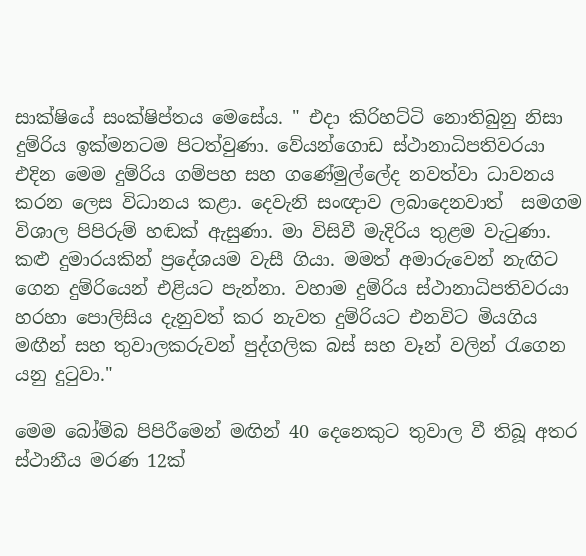සාක්ෂියේ සංක්ෂිප්තය මෙසේය. " එදා කිරිහට්ටි නොතිබුනු නිසා දුම්රිය ඉක්මනටම පිටත්වුණා. වේයන්ගොඩ ස්ථානාධිපතිවරයා එදින මෙම දුම්රිය ගම්පහ සහ ගණේමුල්ලේද නවත්වා ධාවනය කරන ලෙස විධානය කළා. දෙවැනි සංඥාව ලබාදෙනවාත්  සමගම විශාල පිපිරුම් හඬක් ඇසුණා. මා විසිවී මැදිරිය තුළම වැටුණා. කළු දුමාරයකින් ප්‍රදේශයම වැසී ගියා. මමත් අමාරුවෙන් නැඟිට ගෙන දුම්රියෙන් එළියට පැන්නා. වහාම දුම්රිය ස්ථානාධිපතිවරයා හරහා පොලිසිය දැනුවත් කර නැවත දුම්රියට එනවිට මියගිය මඟීන් සහ තුවාලකරුවන් පුද්ගලික බස් සහ වෑන් වලින් රැගෙන යනු දුටුවා."

මෙම බෝම්බ පිපිරීමෙන් මඟින් 40 දෙනෙකුට තුවාල වී තිබූ අතර ස්ථානීය මරණ 12ක්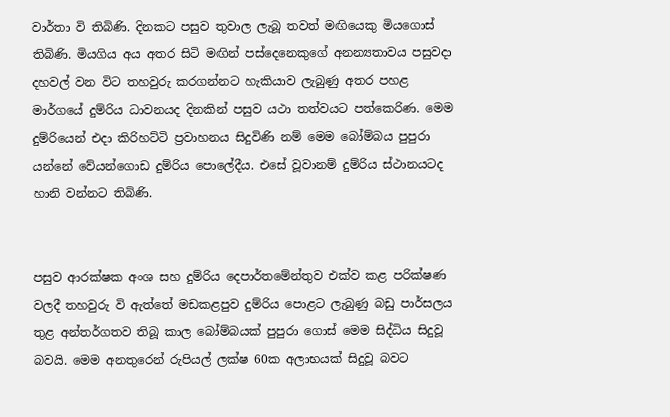වාර්තා වි තිබිණි. දිනකට පසුව තුවාල ලැබූ තවත් මඟියෙකු මියගොස් තිබිණි. මියගිය අය අතර සිටි මඟින් පස්දෙනෙකුගේ අනන්‍යතාවය පසුවදා දහවල් වන විට තහවුරු කරගන්නට හැකියාව ලැබුණු අතර පහළ මාර්ගයේ දුම්රිය ධාවනයද දිනකින් පසුව යථා තත්වයට පත්කෙරිණ. මෙම දුම්රියෙන් එදා කිරිහට්ටි ප්‍රවාහනය සිදුවිණි නම් මෙම බෝම්බය පුපුරා යන්නේ වේයන්ගොඩ දුම්රිය පොලේදීය. එසේ වූවානම් දුම්රිය ස්ථානයටද  හානි වන්නට තිබිණි.


පසුව ආරක්ෂක අංශ සහ දුම්රිය දෙපාර්තමේන්තුව එක්ව කළ පරික්ෂණ වලදී තහවුරු වි ඇත්තේ මඩකළපුව දුම්රිය පොළට ලැබුණු බඩු පාර්සලය තුළ අන්තර්ගතව තිබූ කාල බෝම්බයක් පුපුරා ගොස් මෙම සිද්ධිය සිදුවූ බවයි. මෙම අනතුරෙන් රුපියල් ලක්ෂ 60ක අලාභයක් සිදුවූ බවට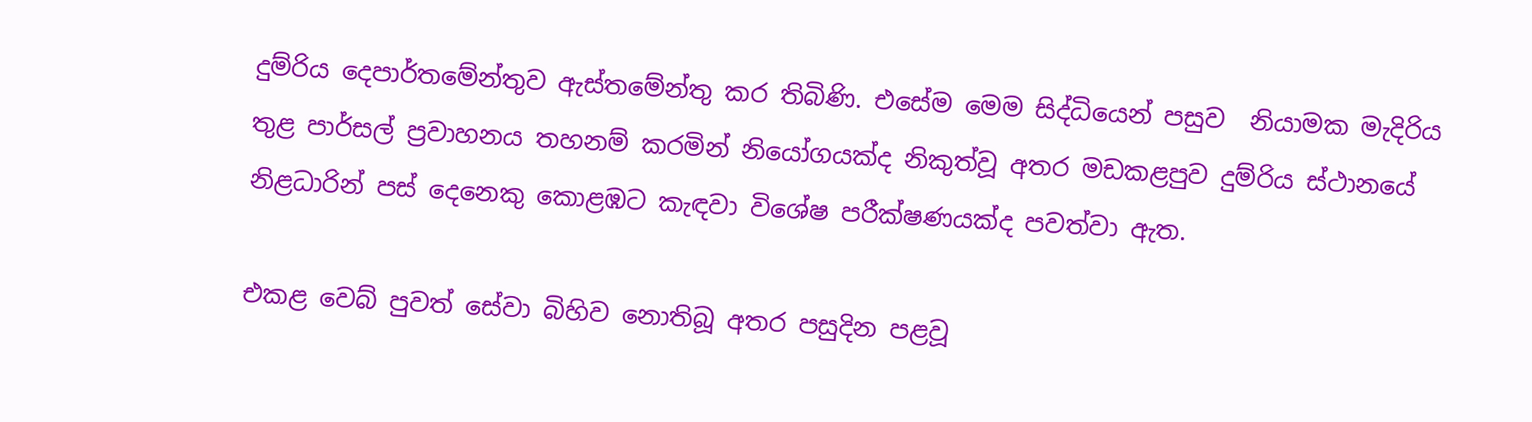දුම්රිය දෙපාර්තමේන්තුව ඇස්තමේන්තු කර තිබිණි. එසේම මෙම සිද්ධියෙන් පසුව  නියාමක මැදිරිය තුළ පාර්සල් ප්‍රවාහනය තහනම් කරමින් නියෝගයක්ද නිකුත්වූ අතර මඩකළපුව දුම්රිය ස්ථානයේ නිළධාරින් පස් දෙනෙකු කොළඹට කැඳවා විශේෂ පරීක්ෂණයක්ද පවත්වා ඇත.

එකළ වෙබ් පුවත් සේවා බිහිව නොතිබූ අතර පසුදින පළවූ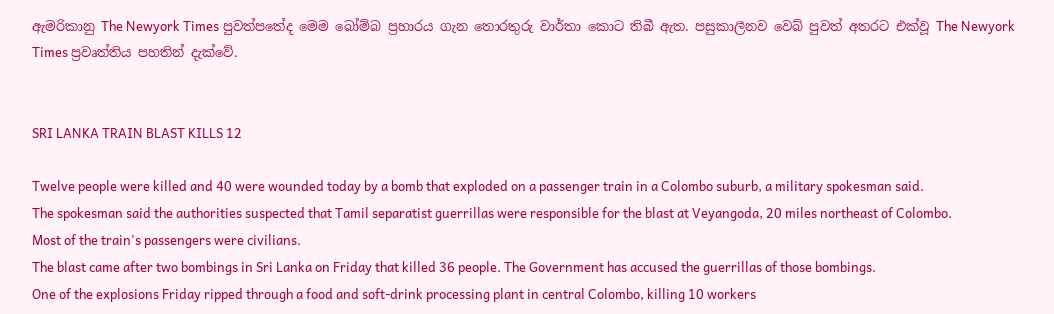ඇමරිකානු The Newyork Times පුවත්පතේද මෙම බෝම්බ ප්‍රහාරය ගැන තොරතුරු වාර්තා කොට තිබී ඇත. පසුකාලීනව වෙබ් පුවත් අතරට එක්වූ The Newyork Times ප්‍රවෘත්තිය පහතින් දැක්වේ.


SRI LANKA TRAIN BLAST KILLS 12

Twelve people were killed and 40 were wounded today by a bomb that exploded on a passenger train in a Colombo suburb, a military spokesman said.
The spokesman said the authorities suspected that Tamil separatist guerrillas were responsible for the blast at Veyangoda, 20 miles northeast of Colombo.
Most of the train's passengers were civilians.
The blast came after two bombings in Sri Lanka on Friday that killed 36 people. The Government has accused the guerrillas of those bombings.
One of the explosions Friday ripped through a food and soft-drink processing plant in central Colombo, killing 10 workers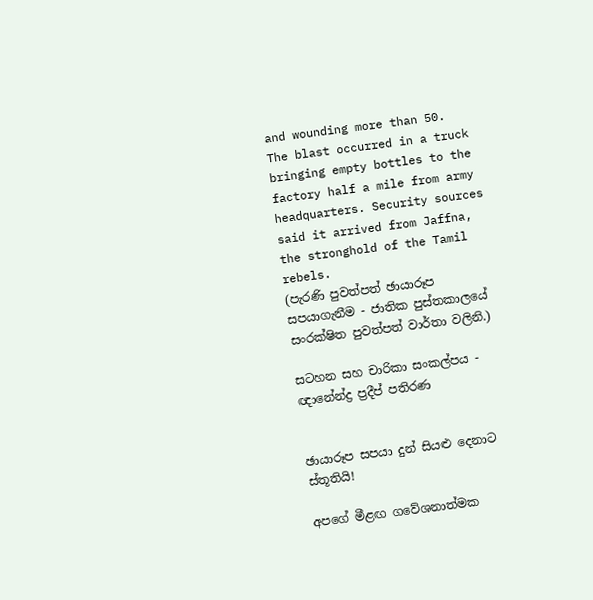and wounding more than 50.
The blast occurred in a truck bringing empty bottles to the factory half a mile from army headquarters. Security sources said it arrived from Jaffna, the stronghold of the Tamil rebels.
(පැරණි පුවත්පත් ඡායාරූප සපයාගැනීම - ජාතික පුස්තකාලයේ සංරක්ෂිත පුවත්පත් වාර්තා වලිනි.)

සටහන සහ චාරිකා සංකල්පය - ඥානේන්ද්‍ර ප්‍රදීප් පතිරණ


ඡායාරූප සපයා දුන් සියළු දෙනාට ස්තූතියි!

අපගේ මීළඟ ගවේශනාත්මක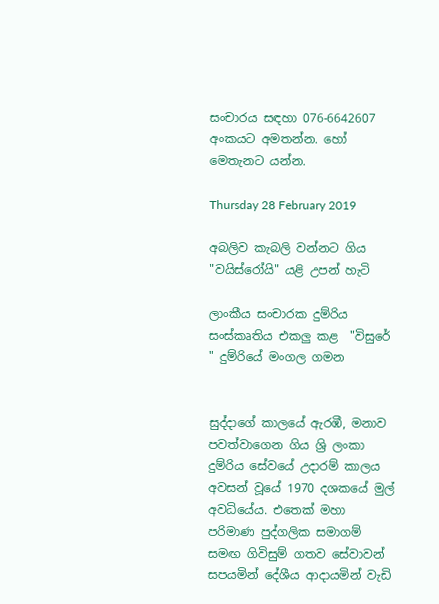සංචාරය සඳහා 076-6642607 අංකයට අමතන්න. හෝ මෙතැනට යන්න.

Thursday 28 February 2019

අබලිව කැබලි වන්නට ගිය "වයිස්රෝයි" යළි උපන් හැටි

ලාංකීය සංචාරක දුම්රිය සංස්කෘතිය එකලු කළ  "විසුරේ " දුම්රියේ මංගල ගමන


සුද්දාගේ කාලයේ ඇරඹී, මනාව පවත්වාගෙන ගිය ශ්‍රි ලංකා දුම්රිය සේවයේ උදාරම් කාලය අවසන් වූයේ 1970 දශකයේ මුල් අවධියේය. එතෙක් මහා පරිමාණ පුද්ගලික සමාගම් සමඟ ගිවිසුම් ගතව සේවාවන් සපයමින් දේශීය ආදායමින් වැඩි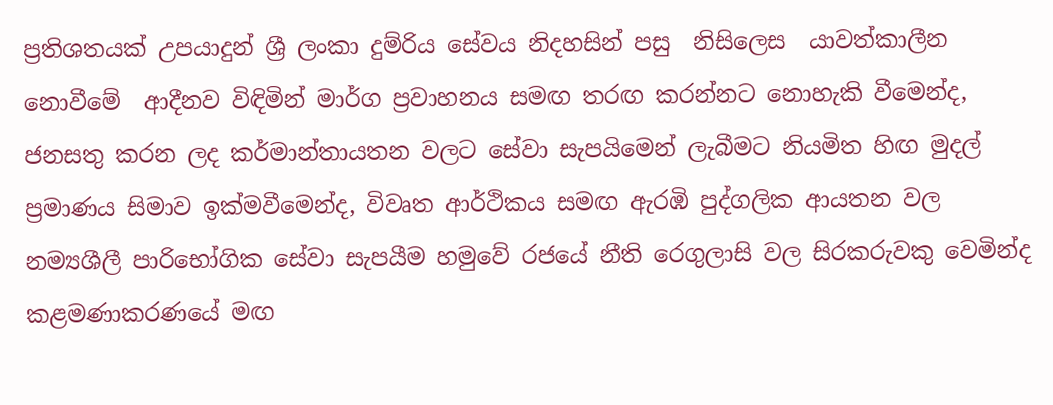ප්‍රතිශතයක් උපයාදුන් ශ්‍රී ලංකා දුම්රිය සේවය නිදහසින් පසු  නිසිලෙස  යාවත්කාලීන නොවීමේ  ආදීනව විඳිමින් මාර්ග ප්‍රවාහනය සමඟ තරඟ කරන්නට නොහැකි වීමෙන්ද,  ජනසතු කරන ලද කර්මාන්තායතන වලට සේවා සැපයිමෙන් ලැබීමට නියමිත හිඟ මුදල් ප්‍රමාණය සිමාව ඉක්මවීමෙන්ද, විවෘත ආර්ථිකය සමඟ ඇරඹි පුද්ගලික ආයතන වල නම්‍යශීලී පාරිභෝගික සේවා සැපයීම හමුවේ රජයේ නීති රෙගුලාසි වල සිරකරුවකු වෙමින්ද කළමණාකරණයේ මඟ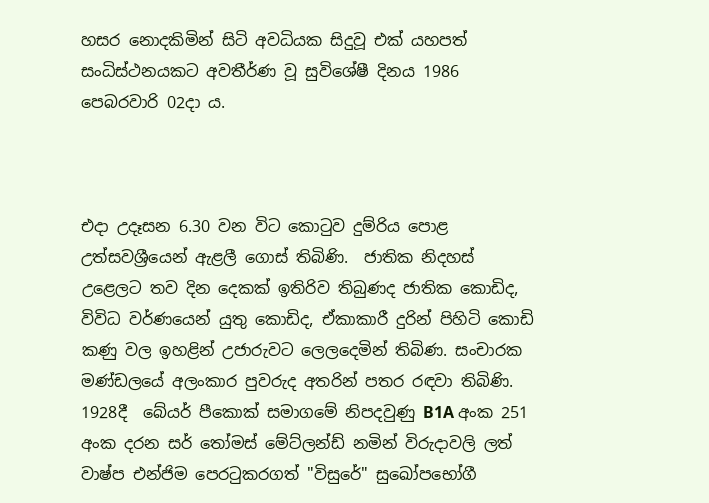හසර නොදකිමින් සිටි අවධියක සිදුවූ එක් යහපත් සංධිස්ථනයකට අවතීර්ණ වූ සුවිශේෂී දිනය 1986 පෙබරවාරි 02දා ය.



එදා උදෑසන 6.30 වන විට කොටුව දුම්රිය පොළ උත්සවශ්‍රීයෙන් ඇළලී ගොස් තිබිණි.  ජාතික නිදහස් උළෙලට තව දින දෙකක් ඉතිරිව තිබුණද ජාතික කොඩිද, විවිධ වර්ණයෙන් යුතු කොඩිද, ඒකාකාරී දුරින් පිහිටි කොඩි කණු වල ඉහළින් උජාරුවට ලෙලදෙමින් තිබිණ. සංචාරක මණ්ඩලයේ අලංකාර පුවරුද අතරින් පතර රඳවා තිබිණි.  1928දී  බේයර් පීකොක් සමාගමේ නිපදවුණු B1A අංක 251 අංක දරන සර් තෝමස් මේට්ලන්ඩ් නමින් විරුදාවලි ලත් වාෂ්ප එන්ජිම පෙරටුකරගත් "විසුරේ" සුඛෝපභෝගී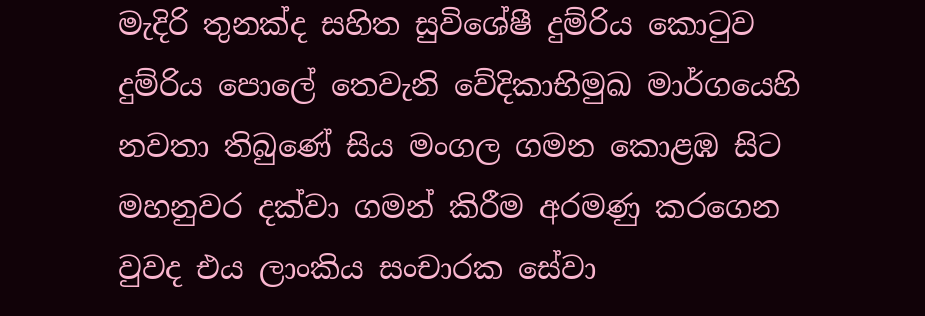මැදිරි තුනක්ද සහිත සුවිශේෂී දුම්රිය කොටුව දුම්රිය පොලේ තෙවැනි වේදිකාභිමුඛ මාර්ගයෙහි නවතා තිබුණේ සිය මංගල ගමන කොළඹ සිට මහනුවර දක්වා ගමන් කිරීම අරමණු කරගෙන වුවද එය ලාංකිය සංචාරක සේවා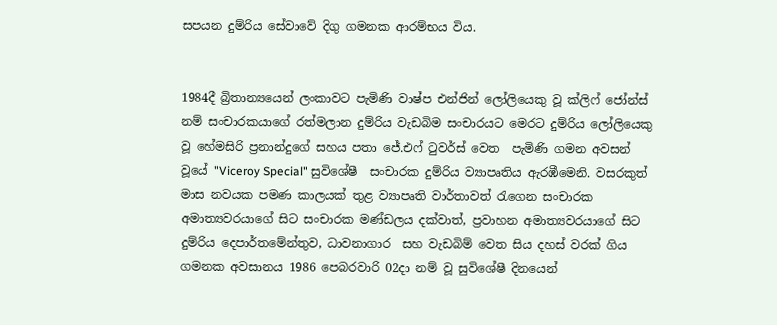සපයන දුම්රිය සේවාවේ දිගු ගමනක ආරම්භය විය.


1984දී බ්‍රිතාන්‍යයෙන් ලංකාවට පැමිණි වාෂ්ප එන්ජින් ලෝලියෙකු වූ ක්ලිෆ් ජෝන්ස් නම් සංචාරකයාගේ රත්මලාන දුම්රිය වැඩබිම සංචාරයට මෙරට දුම්රිය ලෝලියෙකු වූ හේමසිරි ප්‍රනාන්දුගේ සහය පතා ජේ.එෆ් ටුවර්ස් වෙත  පැමිණි ගමන අවසන් වූයේ "Viceroy Special" සුවිශේෂී  සංචාරක දුම්රිය ව්‍යාපෘතිය ඇරඹීමෙනි. වසරකුත් මාස නවයක පමණ කාලයක් තුළ ව්‍යාපෘති වාර්තාවත් රැගෙන සංචාරක අමාත්‍යවරයාගේ සිට සංචාරක මණ්ඩලය දක්වාත්, ප්‍රවාහන අමාත්‍යවරයාගේ සිට දුම්රිය දෙපාර්තමේන්තුව, ධාවනාගාර  සහ වැඩබිම් වෙත සිය දහස් වරක් ගිය ගමනක අවසානය 1986 පෙබරවාරි 02දා නම් වූ සුවිශේෂී දිනයෙන්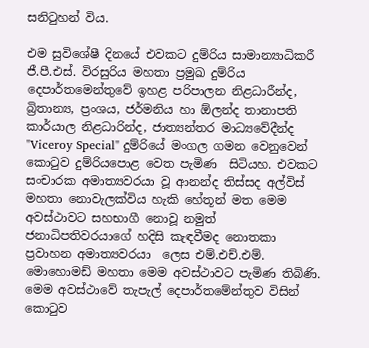සනිටුහන් විය.

එම සුවිශේෂී දිනයේ එවකට දුම්රිය සාමාන්‍යාධිකරී ජී.පී.එස්. විරසුරිය මහතා ප්‍රමුඛ දුම්රිය දෙපාර්තමෙන්තුවේ ඉහළ පරිපාලන නිළධාරීන්ද, බ්‍රිතාන්‍ය, ප්‍රංශය, ජර්මනිය හා ඕලන්ද තානාපති කාර්යාල නිළධාරින්ද, ජාත්‍යන්තර මාධ්‍යවේදීන්ද "Viceroy Special" දුම්රියේ මංගල ගමන වෙනුවෙන් කොටුව දුම්රියපොළ වෙත පැමිණ  සිටියහ. එවකට සංචාරක අමාත්‍යවරයා වූ ආනන්ද තිස්සද අල්විස් මහතා නොවැලක්විය හැකි හේතූන් මත මෙම අවස්ථාවට සහභාගී නොවූ නමුත් ජනාධිපතිවරයාගේ හදිසි කැඳවීමද නොතකා ප්‍රවාහන අමාත්‍යවරයා  ලෙස එම්.එච්.එම්. මොහොමඩ් මහතා මෙම අවස්ථාවට පැමිණ තිබිණි. මෙම අවස්ථාවේ තැපැල් දෙපාර්තමේන්තුව විසින් කොටුව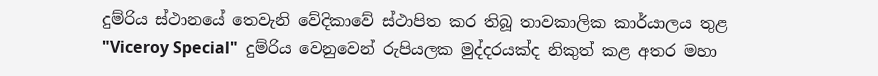දුම්රිය ස්ථානයේ තෙවැනි වේදිකාවේ ස්ථාපිත කර තිබූ තාවකාලික කාර්යාලය තුළ "Viceroy Special"  දුම්රිය වෙනුවෙන් රුපියලක මුද්දරයක්ද නිකුත් කළ අතර මහා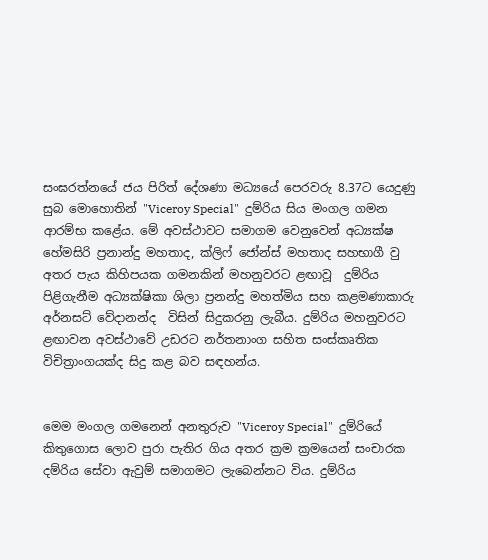සංඝරත්නයේ ජය පිරිත් දේශණා මධ්‍යයේ පෙරවරු 8.37ට යෙදුණු සුබ මොහොතින් "Viceroy Special"  දුම්රිය සිය මංගල ගමන ආරම්භ කළේය. මේ අවස්ථාවට සමාගම වෙනුවෙන් අධ්‍යක්ෂ හේමසිරි ප්‍රනාන්දු මහතාද, ක්ලිෆ් ජෝන්ස් මහතාද සහභාගී වු අතර පැය කිහිපයක ගමනකින් මහනුවරට ළඟාවූ  දුම්රිය පිළිගැනීම අධ්‍යක්ෂිකා ශිලා ප්‍රනන්දු මහත්මිය සහ කළමණාකාරු අර්නසට් වේදානන්ද  විසින් සිදුකරනු ලැබීය. දුම්රිය මහනුවරට ළඟාවන අවස්ථාවේ උඩරට නර්තනාංග සහිත සංස්කෘතික විචිත්‍රාංගයක්ද සිදු කළ බව සඳහන්ය.


මෙම මංගල ගමනෙන් අනතුරුව "Viceroy Special"  දුම්රියේ කිතුගොස ලොව පුරා පැතිර ගිය අතර ක්‍රම ක්‍රමයෙන් සංචාරක දම්රිය සේවා ඇවුම් සමාගමට ලැබෙන්නට විය. දුම්රිය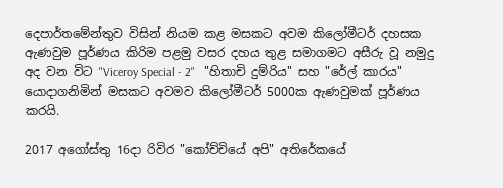දෙපාර්තමේන්තුව විසින් නියම කළ මසකට අවම කිලෝමීටර් දහසක ඇණවුම පූර්ණය කිරිම පළමු වසර දහය තුළ සමාගමට අසීරු වූ නමුදු අද වන විට "Viceroy Special - 2"   "හිතාචි දුම්රිය" සහ "රේල් කාරය" යොදාගනිමින් මසකට අවමව කිලෝමීටර් 5000ක ඇණවුමක් පූර්ණය කරයි.

2017 අගෝස්තු 16දා රිවිර "කෝච්චියේ අපි" අතිරේකයේ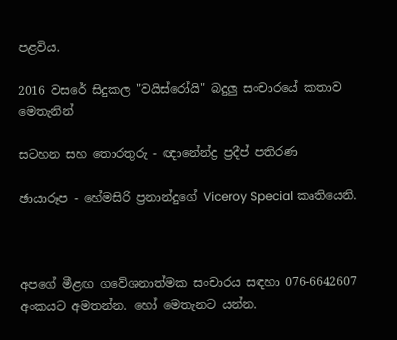පළවිය.

2016 වසරේ සිදුකල "වයිස්රෝයි" බදුලු සංචාරයේ කතාව මෙතැනින්

සටහන සහ තොරතුරු - ඥානේන්ද්‍ර ප්‍රදීප් පතිරණ

ඡායාරූප - හේමසිරි ප්‍රනාන්දුගේ Viceroy Special කෘතියෙනි.



අපගේ මීළඟ ගවේශනාත්මක සංචාරය සඳහා 076-6642607 අංකයට අමතන්න. හෝ මෙතැනට යන්න.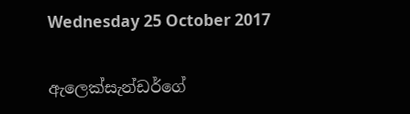Wednesday 25 October 2017

ඇලෙක්සැන්ඩර්ගේ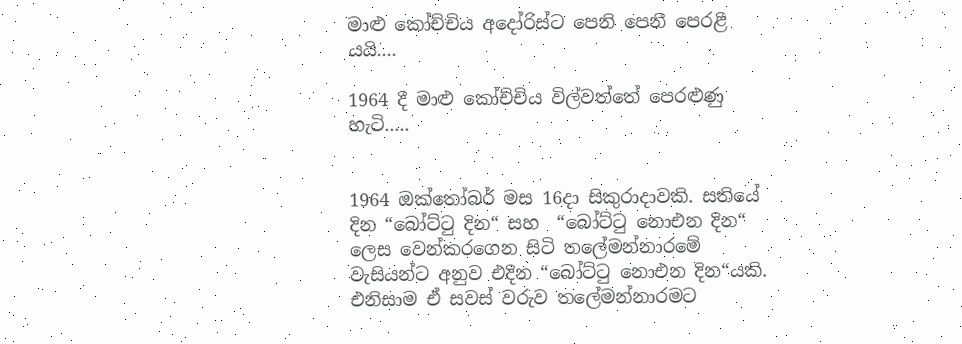මාළු කෝච්චිය අදෝරිස්ට පෙනි පෙනී පෙරළී යයි....

1964 දී මාළු කෝච්චිය විල්වත්තේ පෙරළුණු හැටි.....


1964 ඔක්තෝබර් මස 16දා සිකුරාදාවකි. සතියේ දින “බෝට්ටු දින“ සහ  “බෝට්ටු නොඑන දින“ ලෙස වෙන්කරගෙන සිටි තලේමන්නාරමේ වැසියන්ට අනුව එදින “බෝට්ටු නොඑන දින“යකි. එනිසාම ඒ සවස් වරුව තලේමන්නාරමට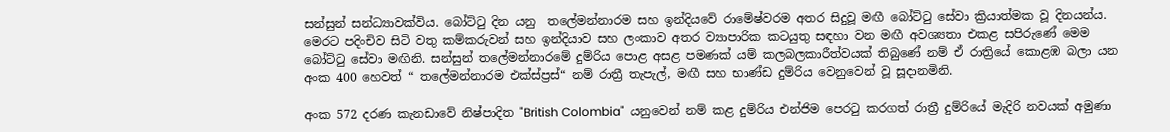සන්සුන් සන්ධ්‍යාවක්විය. බෝට්ටු දින යනු  තලේමන්නාරම සහ ඉන්දියවේ රාමේෂ්වරම අතර සිදුවූ මඟී බෝට්ටු සේවා ක්‍රියාත්මක වූ දිනයන්ය. මෙරට පදිංචිව සිටි වතු කම්කරුවන් සහ ඉන්දියාව සහ ලංකාව අතර ව්‍යාපාරික කටයුතු සඳහා වන මඟී අවශ්‍යතා එකළ සපිරුණේ මෙම බෝට්ටු සේවා මඟිනි. සන්සුන් තලේමන්නාරමේ දුම්රිය පොළ අසළ පමණක් යම් කලබලකාරීත්වයක් තිබුණේ නම් ඒ රාත්‍රියේ කොළඹ බලා යන අංක 400 හෙවත් “ තලේමන්නාරම එක්ස්ප්‍රස්“ නම් රාත්‍රී තැපැල්‍, මඟී සහ භාණ්ඩ දුම්රිය වෙනුවෙන් වූ සූදානමිනි.

අංක 572 දරණ කැනඩාවේ නිෂ්පාදිත "British Colombia"  යනුවෙන් නම් කළ දුම්රිය එන්ජිම පෙරටු කරගත් රාත්‍රී දුම්රියේ මැදිරි නවයක් අමුණා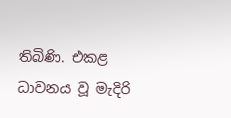තිබිණි. එකළ ධාවනය වූ මැදිරි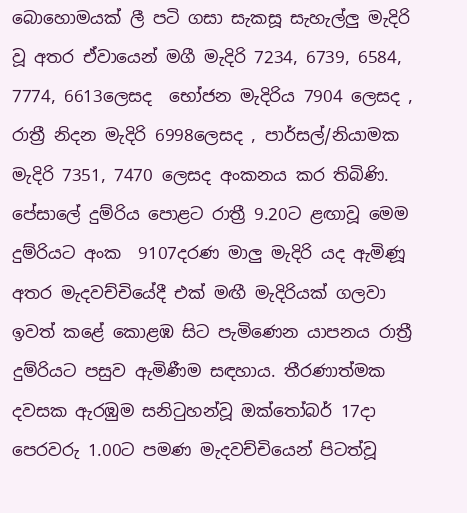බොහොමයක් ලී පටි ගසා සැකසූ සැහැල්ලු මැදිරි වූ අතර ඒවායෙන් මගී මැදිරි 7234, 6739, 6584, 7774, 6613ලෙසද  භෝජන මැදිරිය 7904 ලෙසද , රාත්‍රී නිදන මැදිරි 6998ලෙසද , පාර්සල්/නියාමක මැදිරි 7351, 7470 ලෙසද අංකනය කර තිබිණි. පේසාලේ දුම්රිය පොළට රාත්‍රී 9.20ට ළඟාවූ මෙම දුම්රියට අංක  9107දරණ මාලු මැදිරි යද ඇමිණූ අතර මැදවච්චියේදී එක් මඟී මැදිරියක් ගලවා ඉවත් කළේ කොළඹ සිට පැමිණෙන යාපනය රාත්‍රී දුම්රියට පසුව ඇමිණීම සඳහාය. තීරණාත්මක දවසක ඇරඹුම සනිටුහන්වූ ඔක්තෝබර් 17දා පෙරවරු 1.00ට පමණ මැදවච්චියෙන් පිටත්වූ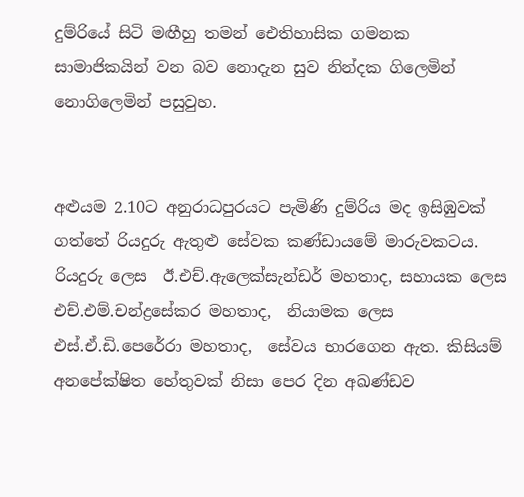දුම්රියේ සිටි මඟීහු තමන් ඓතිහාසික ගමනක සාමාජිකයින් වන බව නොදැන සුව නින්දක ගිලෙමින් නොගිලෙමින් පසුවුහ.


අළුයම 2.10ට අනුරාධපුරයට පැමිණි දුම්රිය මද ඉසිඹුවක් ගත්තේ රියදුරු ඇතුළු සේවක කණ්ඩායමේ මාරුවකටය. රියදුරු ලෙස  ඊ.එච්.ඇලෙක්සැන්ඩර් මහතාද, සහායක ලෙස එච්.එම්.චන්ද්‍රසේකර මහතාද,  නියාමක ලෙස එස්.ඒ.ඩි.පෙරේරා මහතාද,  සේවය භාරගෙන ඇත. කිසියම් අනපේක්ෂිත හේතුවක් නිසා පෙර දින අඛණ්ඩව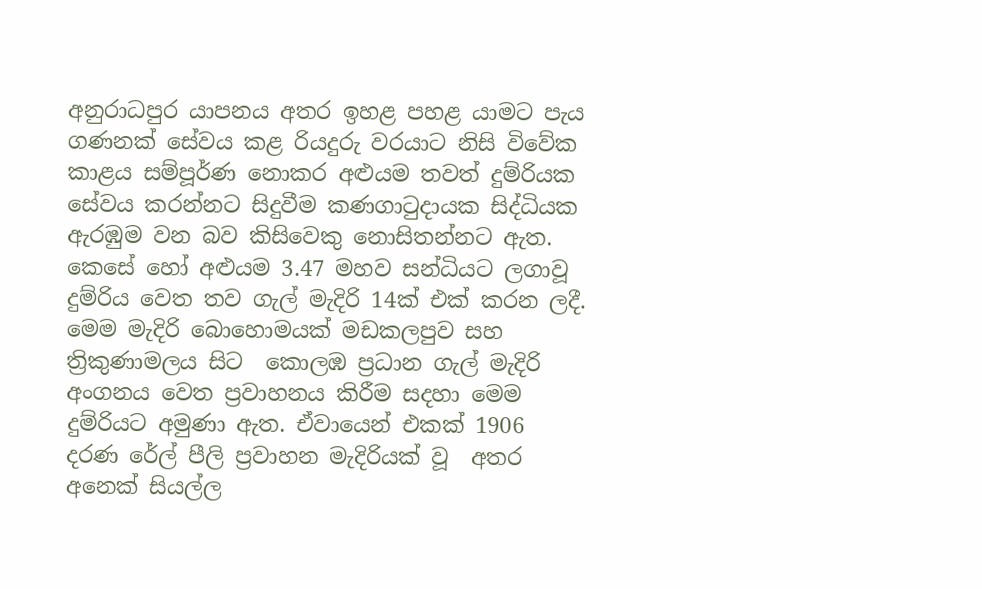අනුරාධපුර යාපනය අතර ඉහළ පහළ යාමට පැය ගණනක් සේවය කළ රියදුරු වරයාට නිසි විවේක කාළය සම්පූර්ණ නොකර අළුයම තවත් දුම්රියක සේවය කරන්නට සිදුවීම කණගාටුදායක සිද්ධියක ඇරඹුම වන බව කිසිවෙකු නොසිතන්නට ඇත. කෙසේ හෝ අළුයම 3.47 මහව සන්ධියට ලගාවූ දුම්රිය වෙත තව ගැල් මැදිරි 14ක් එක් කරන ලදී. මෙම මැදිරි බොහොමයක් මඩකලපුව සහ ත්‍රිකුණාමලය සිට  කොලඹ ප්‍රධාන ගැල් මැදිරි අංගනය වෙත ප්‍රවාහනය කිරීම සදහා මෙම දුම්රියට අමුණා ඇත. ඒවායෙන් එකක් 1906  දරණ රේල් පීලි ප්‍රවාහන මැදිරියක් වූ  අතර අනෙක් සියල්ල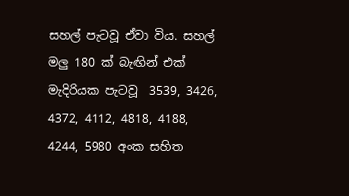සහල් පැටවූ ඒවා විය. සහල් මලු 180 ක් බැඟින් එක් මැදිරියක පැටවූ  3539, 3426, 4372, 4112, 4818, 4188, 4244, 5980 අංක සහිත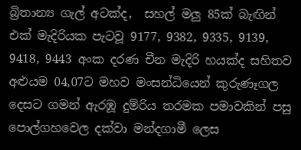බ්‍රිතාන්‍ය ගැල් අටක්ද,  සහල් මලු 85ක් බැඟින්  එක් මැදිරියක පැටවූ 9177, 9382, 9335, 9139, 9418, 9443 අංක දරණ චීන මැදිරි හයක්ද සහිතව අළුයම 04,07ට මහව මංසන්ධියෙන් කුරුණෑගල දෙසට ගමන් ඇරඹූ දුම්රිය තරමක පමාවකින් පසු පොල්ගහවෙල දක්වා මන්දගාමී ලෙස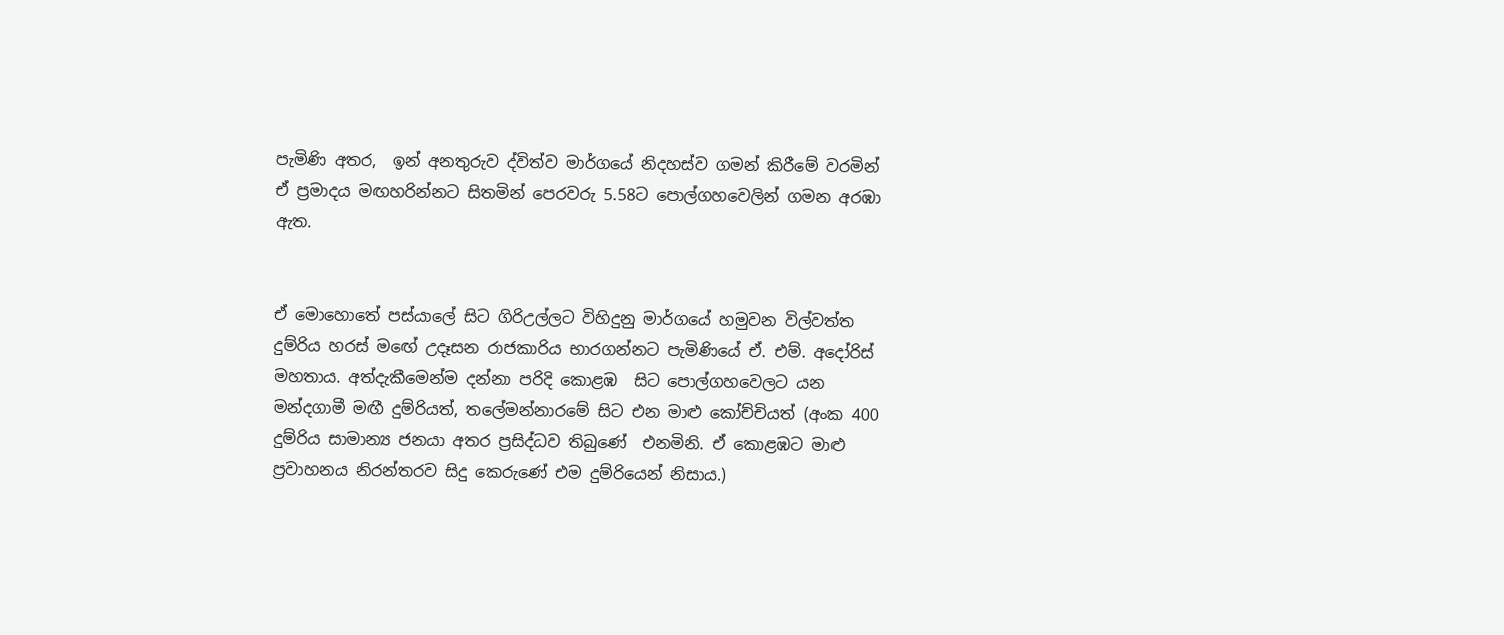පැමිණි අතර,  ඉන් අනතුරුව ද්විත්ව මාර්ගයේ නිදහස්ව ගමන් කිරීමේ වරමින් ඒ ප්‍රමාදය මඟහරින්නට සිතමින් පෙරවරු 5.58ට පොල්ගහවෙලින් ගමන අරඹා ඇත.


ඒ මොහොතේ පස්යාලේ සිට ගිරිඋල්ලට විහිදුනු මාර්ගයේ හමුවන විල්වත්ත දුම්රිය හරස් මඟේ උදෑසන රාජකාරිය භාරගන්නට පැමිණියේ ඒ. එම්. අදෝරිස් මහතාය. අත්දැකීමෙන්ම දන්නා පරිදි කොළඹ  සිට පොල්ගහවෙලට යන මන්දගාමී මඟී දුම්රියත්, තලේමන්නාරමේ සිට එන මාළු කෝච්චියත් (අංක 400 දුම්රිය සාමාන්‍ය ජනයා අතර ප්‍රසිද්ධව තිබුණේ  එනමිනි. ඒ කොළඹට මාළු ප්‍රවාහනය නිරන්තරව සිදු කෙරුණේ එම දුම්රියෙන් නිසාය.)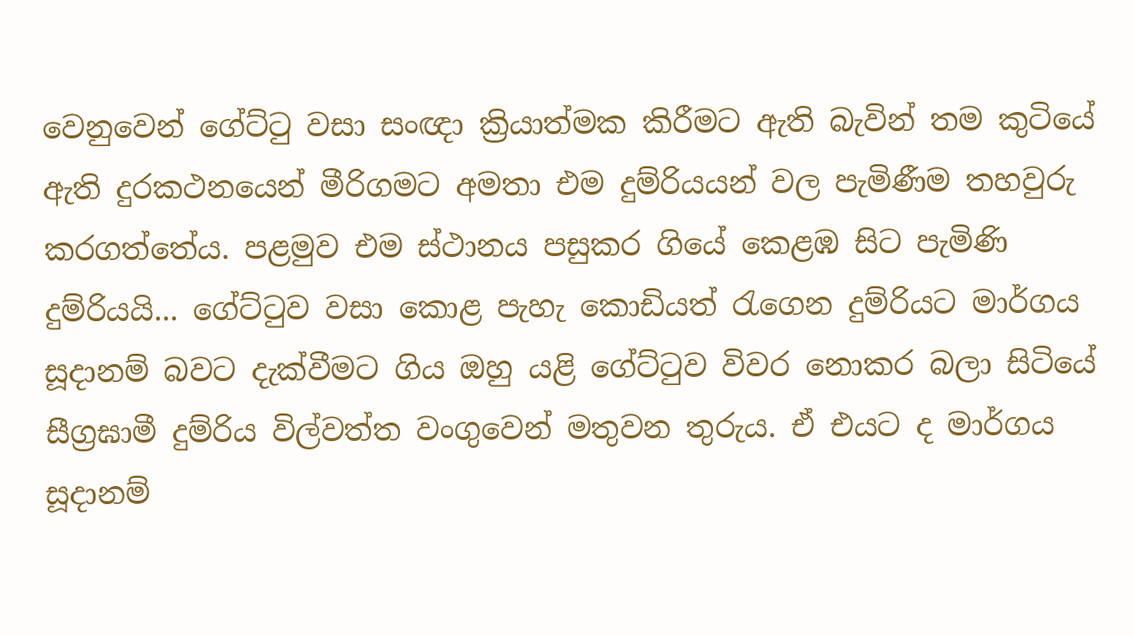වෙනුවෙන් ගේට්ටු වසා සංඥා ක්‍රියාත්මක කිරීමට ඇති බැවින් තම කුටියේ ඇති දුරකථනයෙන් මීරිගමට අමතා එම දුම්රියයන් වල පැමිණීම තහවුරු කරගත්තේය. පළමුව එම ස්ථානය පසුකර ගියේ කෙළඹ සිට පැමිණි දුම්රියයි... ගේට්ටුව වසා කොළ පැහැ කොඩියත් රැගෙන දුම්රියට මාර්ගය සූදානම් බවට දැක්වීමට ගිය ඔහු යළි ගේට්ටුව විවර නොකර බලා සිටියේ සීග්‍රඝාමී දුම්රිය විල්වත්ත වංගුවෙන් මතුවන තුරුය. ඒ එයට ද මාර්ගය සූදානම්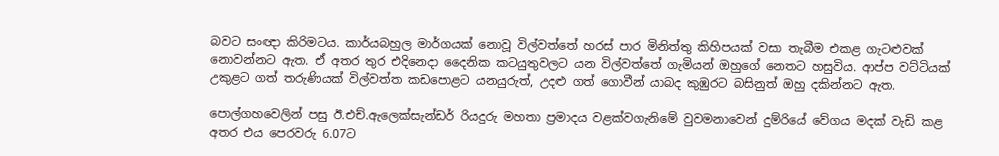බවට සංඥා කිරිමටය. කාර්යබහුල මාර්ගයක් නොවූ විල්වත්තේ හරස් පාර මිනිත්තු කිහිපයක් වසා තැබීම එකළ ගැටළුවක් නොවන්නට ඇත. ඒ අතර තුර එදිනෙදා දෛනික කටයුතුවලට යන විල්වත්තේ ගැමියන් ඔහුගේ නෙතට හසුවිය. ආප්ප වට්ටියක් උකුළට ගත් තරුණියක් විල්වත්ත කඩපොළට යනයුරුත්, උදළු ගත් ගොවීන් යාබද කුඹුරට බසිනුත් ඔහු දකින්නට ඇත.

පොල්ගහවෙලින් පසු ඊ.එච්.ඇලෙක්සැන්ඩර් රියදුරු මහතා ප්‍රමාදය වළක්වගැනිමේ වුවමනාවෙන් දුම්රියේ වේගය මදක් වැඩි කළ අතර එය පෙරවරු 6.07ට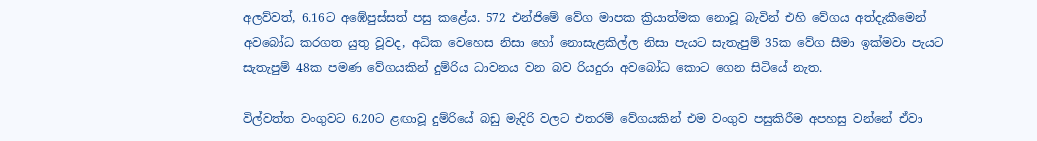අලව්වත්, 6.16ට අඹේපුස්සත් පසු කළේය. 572 එන්ජිමේ වේග මාපක ක්‍රියාත්මක නොවූ බැවින් එහි වේගය අත්දැකීමෙන් අවබෝධ කරගත යුතු වූවද, අධික වෙහෙස නිසා හෝ නොසැළකිල්ල නිසා පැයට සැතැපුම් 35ක වේග සීමා ඉක්මවා පැයට සැතැපුම් 48ක පමණ වේගයකින් දුම්රිය ධාවනය වන බව රියදුරා අවබෝධ කොට ගෙන සිටියේ නැත.

විල්වත්ත වංගුවට 6.20ට ළඟාවූ දුම්රියේ බඩු මැදිරි වලට එතරම් වේගයකින් එම වංගුව පසුකිරීම අපහසු වන්නේ ඒවා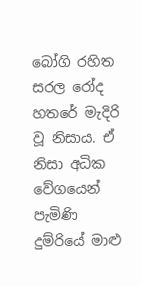බෝගි රහිත සරල රෝද හතරේ මැදිරි වූ නිසාය. ඒ නිසා අධික වේගයෙන් පැමිණි දුම්රියේ මාළු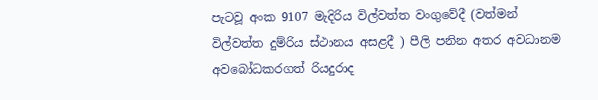පැටවූ අංක 9107 මැදිරිය විල්වත්ත වංගුවේදී (වත්මන් විල්වත්ත දුම්රිය ස්ථානය අසළදී ) පීලි පනින අතර අවධානම අවබෝධකරගත් රියදුරාද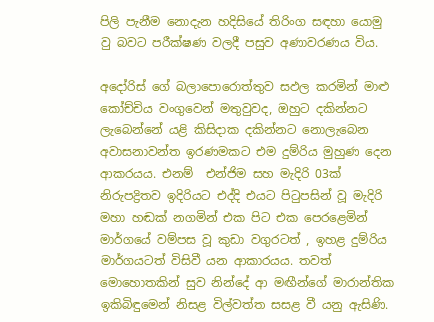පිලි පැනීම නොදැන හදිසියේ තිරිංග සඳහා යොමු වු බවට පරීක්ෂණ වලදී පසුව අණාවරණය විය.

අදෝරිස් ගේ බලාපොරොත්තුව සඵල කරමින් මාළු කෝච්චිය වංගුවෙන් මතුවුවද, ඔහුට දකින්නට ලැබෙන්නේ යළි කිසිදාක දකින්නට නොලැබෙන අවාසනාවන්ත ඉරණමකට එම දුම්රිය මුහුණ දෙන ආකරයය. එනම්  එන්ජිම සහ මැදිරි 03ක් නිරුපද්‍රිතව ඉදිරියට එද්දි එයට පිටුපසින් වූ මැදිරි මහා හඬක් නගමින් එක පිට එක පෙරළෙමින් මාර්ගයේ වම්පස වූ කුඩා වගුරටත් , ඉහළ දුම්රිය මාර්ගයටත් විසිවී යන ආකාරයය. තවත් මොහොතකින් සුව නින්දේ ආ මඟීන්ගේ මාරාන්තික ඉකිබිඳුමෙන් නිසළ විල්වත්ත සසළ වී යනු ඇසිණි.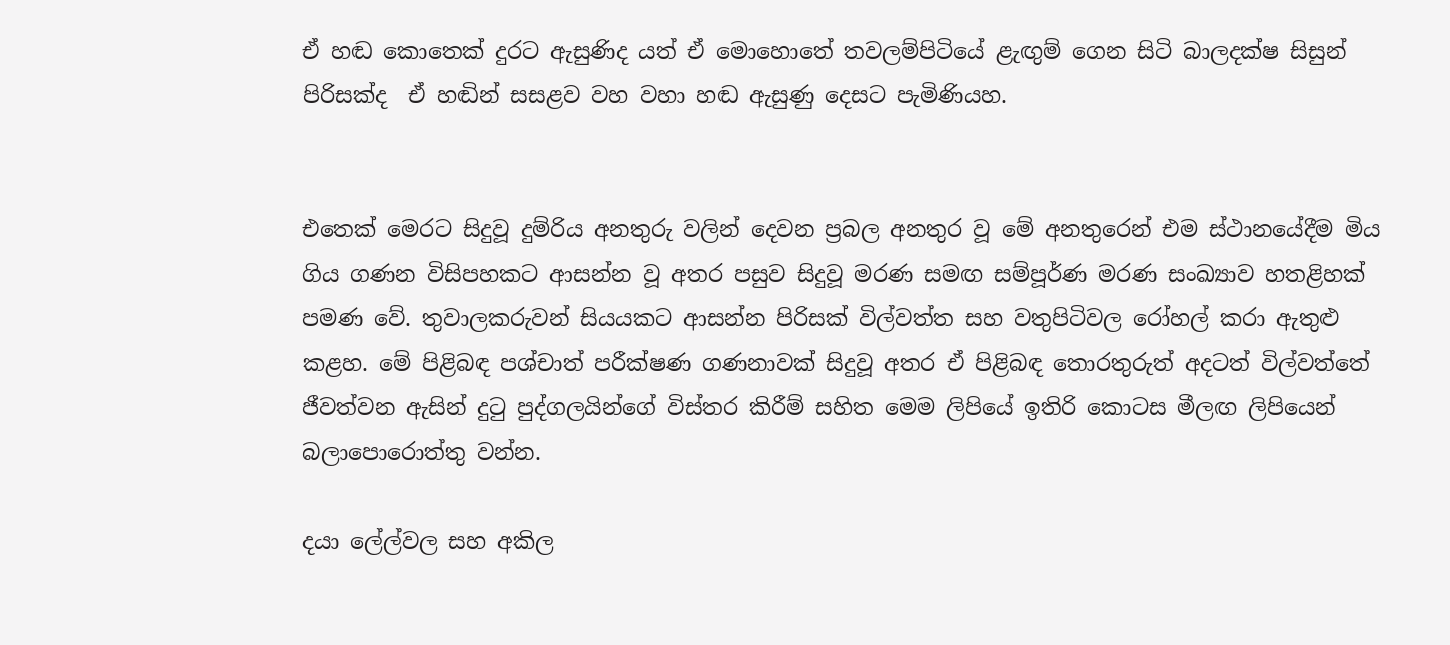ඒ හඬ කොතෙක් දුරට ඇසුණිද යත් ඒ මොහොතේ තවලම්පිටියේ ළැඟුම් ගෙන සිටි බාලදක්ෂ සිසුන් පිරිසක්ද  ඒ හඬින් සසළව වහ වහා හඬ ඇසුණු දෙසට පැමිණියහ.


එතෙක් මෙරට සිදුවූ දුම්රිය අනතුරු වලින් දෙවන ප්‍රබල අනතුර වූ මේ අනතුරෙන් එම ස්ථානයේදීම මිය ගිය ගණන විසිපහකට ආසන්න වූ අතර පසුව සිදුවූ මරණ සමඟ සම්පූර්ණ මරණ සංඛ්‍යාව හතළිහක් පමණ වේ. තුවාලකරුවන් සියයකට ආසන්න පිරිසක් විල්වත්ත සහ වතුපිටිවල රෝහල් කරා ඇතුළු කළහ. මේ පිළිබඳ පශ්චාත් පරීක්ෂණ ගණනාවක් සිදුවූ අතර ඒ පිළිබඳ තොරතුරුත් අදටත් විල්වත්තේ ජීවත්වන ඇසින් දුටු පුද්ගලයින්ගේ විස්තර කිරීම් සහිත මෙම ලිපියේ ඉතිරි කොටස මීලඟ ලිපියෙන් බලාපොරොත්තු වන්න.

දයා ලේල්වල සහ අකිල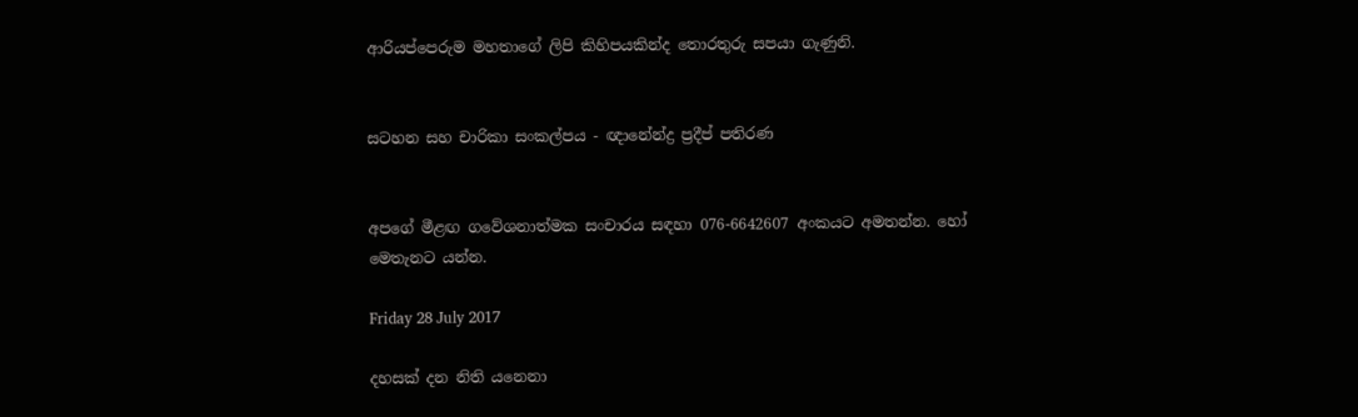ආරියප්පෙරුම මහතාගේ ලිපි කිහිපයකින්ද තොරතුරු සපයා ගැණුනි.


සටහන සහ චාරිකා සංකල්පය - ඥානේන්ද්‍ර ප්‍රදීප් පතිරණ


අපගේ මීළඟ ගවේශනාත්මක සංචාරය සඳහා 076-6642607 අංකයට අමතන්න. හෝ මෙතැනට යන්න.

Friday 28 July 2017

දහසක් දන නිති යනෙනා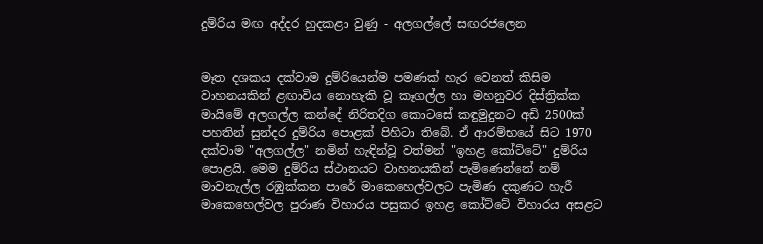දුම්රිය මඟ අද්දර හුදකළා වුණු - අලගල්ලේ සඟරජලෙන


මෑත දශකය දක්වාම දුම්රියෙන්ම පමණක් හැර වෙනත් කිසිම වාහනයකින් ළඟාවිය නොහැකි වූ කෑගල්ල හා මහනුවර දිස්ත්‍රික්ක මායිමේ අලගල්ල කන්දේ නිරිතදිග කොටසේ කඳුමුදුනට අඩි 2500ක් පහතින් සුන්දර දුම්රිය පොළක් පිහිටා තිබේ. ඒ ආරම්භයේ සිට 1970 දක්වාම "අලගල්ල" නමින් හැඳින්වූ වත්මන් "ඉහළ කෝට්ටේ" දුම්රිය පොළයි. මෙම දුම්රිය ස්ථානයට වාහනයකින් පැමිණෙන්නේ නම් මාවනැල්ල රඹුක්කන පාරේ මාකෙහෙල්වලට පැමිණ දකුණට හැරී මාකෙහෙල්වල පුරාණ විහාරය පසුකර ඉහළ කෝට්ටේ විහාරය අසළට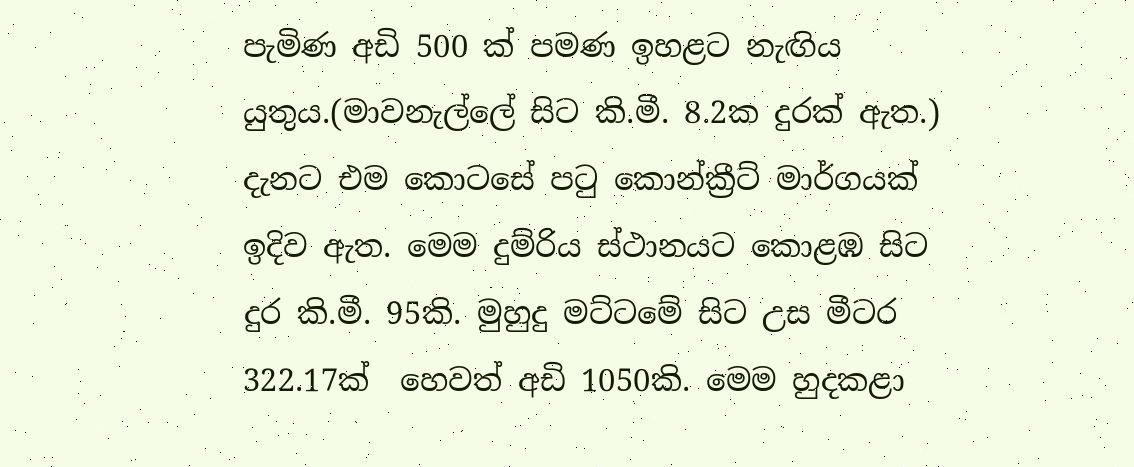පැමිණ අඩි 500 ක් පමණ ඉහළට නැඟිය යුතුය.(මාවනැල්ලේ සිට කි.මී. 8.2ක දුරක් ඇත.) දැනට එම කොටසේ පටු කොන්ක්‍රීට් මාර්ගයක් ඉදිව ඇත. මෙම දුම්රිය ස්ථානයට කොළඹ සිට දුර කි.මී. 95කි. මුහුදු මට්ටමේ සිට උස මීටර 322.17ක්  හෙවත් අඩි 1050කි. මෙම හුදකළා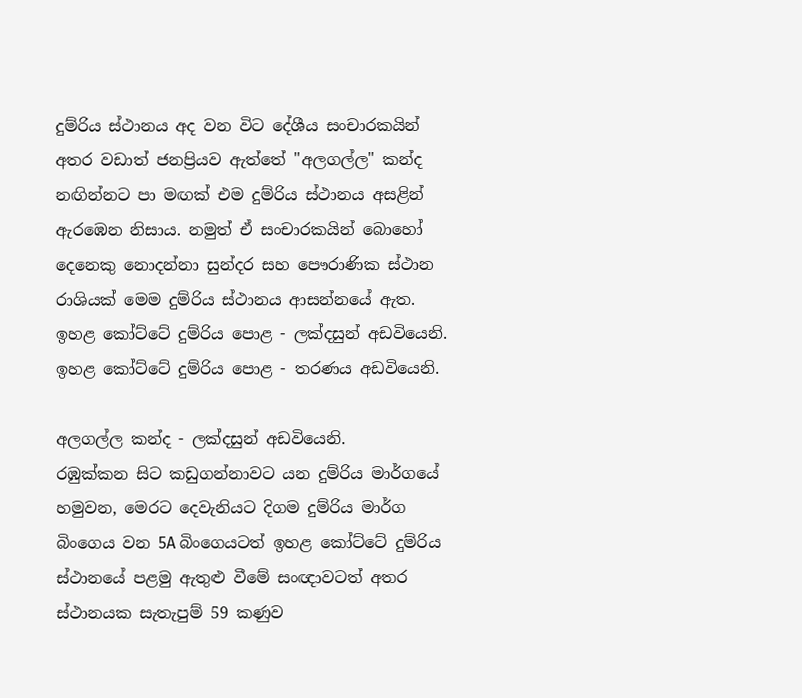දුම්රිය ස්ථානය අද වන විට දේශීය සංචාරකයින් අතර වඩාත් ජනප්‍රියව ඇත්තේ "අලගල්ල" කන්ද නඟින්නට පා මඟක් එම දුම්රිය ස්ථානය අසළින් ඇරඹෙන නිසාය. නමුත් ඒ සංචාරකයින් බොහෝ දෙනෙකු නොදන්නා සුන්දර සහ පෞරාණික ස්ථාන රාශියක් මෙම දුම්රිය ස්ථානය ආසන්නයේ ඇත.
ඉහළ කෝට්ටේ දුම්රිය පොළ - ලක්දසුන් අඩවියෙනි.
ඉහළ කෝට්ටේ දුම්රිය පොළ - තරණය අඩවියෙනි.

අලගල්ල කන්ද - ලක්දසුන් අඩවියෙනි.
රඹුක්කන සිට කඩුගන්නාවට යන දුම්රිය මාර්ගයේ හමුවන, මෙරට දෙවැනියට දිගම දුම්රිය මාර්ග බිංගෙය වන 5A බිංගෙයටත් ඉහළ කෝට්ටේ දුම්රිය ස්ථානයේ පළමු ඇතුළු වීමේ සංඥාවටත් අතර ස්ථානයක සැතැපුම් 59 කණුව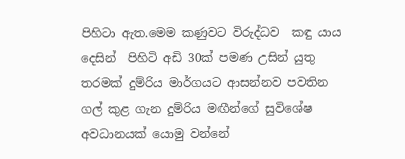පිහිටා ඇත.මෙම කණුවට විරුද්ධව  කඳු යාය දෙසින්  පිහිටි අඩි 30ක් පමණ උසින් යුතු තරමක් දුම්රිය මාර්ගයට ආසන්නව පවතින ගල් කුළ ගැන දුම්රිය මඟීන්ගේ සුවිශේෂ අවධානයක් යොමු වන්නේ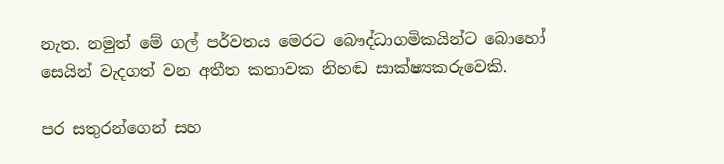නැත. නමුත් මේ ගල් පර්වතය මෙරට බෞද්ධාගමිකයින්ට බොහෝ සෙයින් වැදගත් වන අතීත කතාවක නිහඬ සාක්ෂ්‍යකරුවෙකි.

පර සතුරන්ගෙන් සහ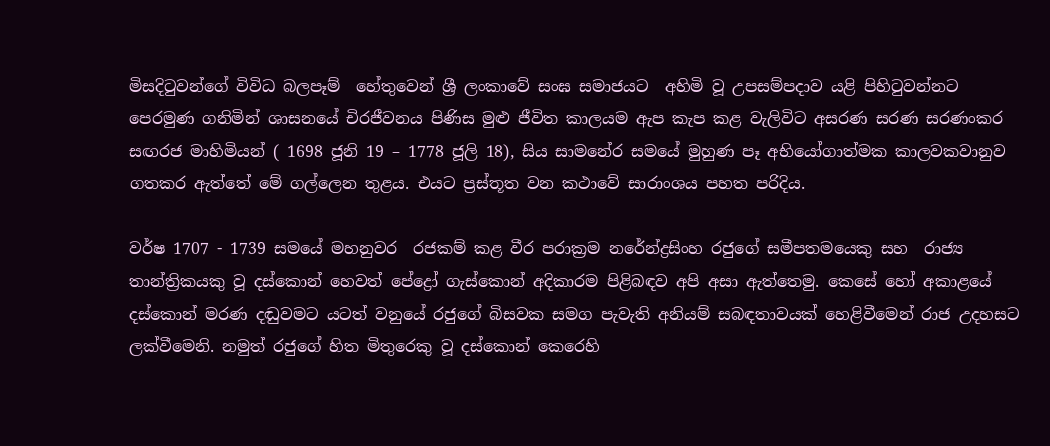මිසදිටුවන්ගේ විවිධ බලපෑම්  හේතුවෙන් ශ්‍රී ලංකාවේ සංඝ සමාජයට  අහිමි වූ උපසම්පදාව යළි පිහිටුවන්නට පෙරමුණ ගනිමින් ශාසනයේ චිරජීවනය පිණිස මුළු ජීවිත කාලයම ඇප කැප කළ වැලිවිට අසරණ සරණ සරණංකර සඟරජ මාහිමියන් ( 1698 ජූනි 19 – 1778 ජූලි 18), සිය සාමනේර සමයේ මුහුණ පෑ අභියෝගාත්මක කාලවකවානුව ගතකර ඇත්තේ මේ ගල්ලෙන තුළය. එයට ප්‍රස්තූත වන කථාවේ සාරාංශය පහත පරිදිය.

වර්ෂ 1707 - 1739 සමයේ මහනුවර  රජකම් කළ වීර පරාක්‍රම නරේන්ද්‍රසිංහ රජුගේ සමීපතමයෙකු සහ  රාජ්‍ය තාන්ත්‍රිකයකු වූ දස්කොන් හෙවත් පේද්‍රෝ ගැස්කොන් අදිකාරම පිළිබඳව අපි අසා ඇත්තෙමු. කෙසේ හෝ අකාළයේ  දස්කොන් මරණ දඬුවමට යටත් වනුයේ රජුගේ බිසවක සමග පැවැති අනියම් සබඳතාවයක් හෙළිවීමෙන් රාජ උදහසට ලක්වීමෙනි. නමුත් රජුගේ හිත මිතුරෙකු වූ දස්කොන් කෙරෙහි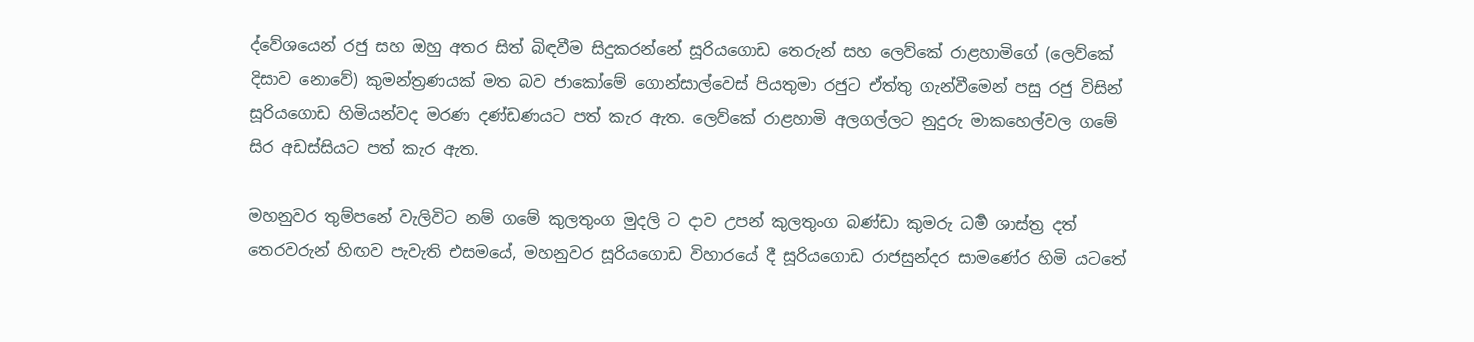ද්වේශයෙන් රජු සහ ඔහු අතර සිත් බිඳවීම සිදුකරන්නේ සූරියගොඩ තෙරුන් සහ ලෙව්කේ රාළහාමිගේ (ලෙව්කේ දිසාව නොවේ) කුමන්ත්‍රණයක් මත බව ජාකෝමේ ගොන්සාල්වෙස් පියතුමා රජුට ඒත්තු ගැන්වීමෙන් පසු රජු විසින් සූරියගොඩ හිමියන්වද මරණ දණ්ඩණයට පත් කැර ඇත. ලෙව්කේ රාළහාමි අලගල්ලට නුදුරු මාකහෙල්වල ගමේ සිර අඩස්සියට පත් කැර ඇත.

මහනුවර තුම්පනේ වැලිවිට නම් ගමේ කුලතුංග මුදලි ට දාව උපන් කුලතුංග බණ්ඩා කුමරු ධර්‍ම ශාස්ත්‍ර දත් තෙරවරුන් හිඟව පැවැති එසමයේ, මහනුවර සූරියගොඩ විහාරයේ දී සූරියගොඩ රාජසුන්දර සාමණේර හිමි යටතේ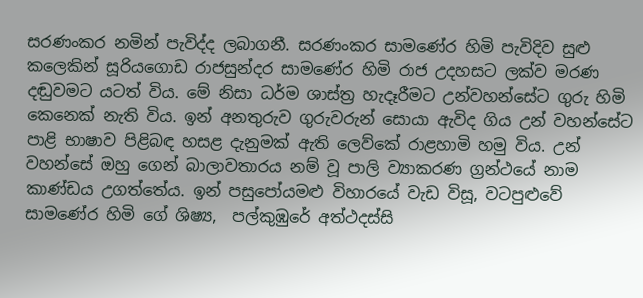සරණංකර නමින් පැවිද්ද ලබාගනී. සරණංකර සාමණේර හිමි පැවිදිව සුළු කලෙකින් සූරියගොඩ රාජසුන්දර සාමණේර හිමි රාජ උදහසට ලක්ව මරණ දඬුවමට යටත් විය. මේ නිසා ධර්ම ශාස්ත්‍ර හැදෑරීමට උන්වහන්සේට ගුරු හිමි කෙනෙක් නැති විය. ඉන් අනතුරුව ගුරුවරුන් සොයා ඇවිද ගිය උන් වහන්සේට පාළි භාෂාව පිළිබඳ හසළ දැනුමක් ඇති ලෙව්කේ රාළහාමි හමු විය. උන් වහන්සේ ඔහු ගෙන් බාලාවතාරය නම් වූ පාලි ව්‍යාකරණ ග්‍රන්ථයේ නාම කාණ්ඩය උගත්තේය. ඉන් පසුපෝයමළු විහාරයේ වැඩ විසූ, වටපුළුවේ සාමණේර හිමි ගේ ශිෂ්‍ය,  පල්කුඹුරේ අත්ථදස්සි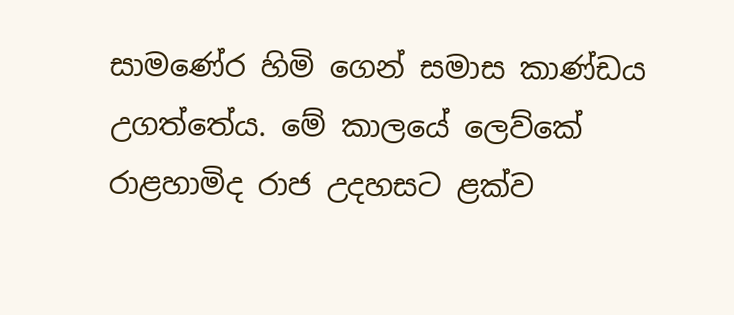සාමණේර හිමි ගෙන් සමාස කාණ්ඩය උගත්තේය. මේ කාලයේ ලෙව්කේ රාළහාමිද රාජ උදහසට ළක්ව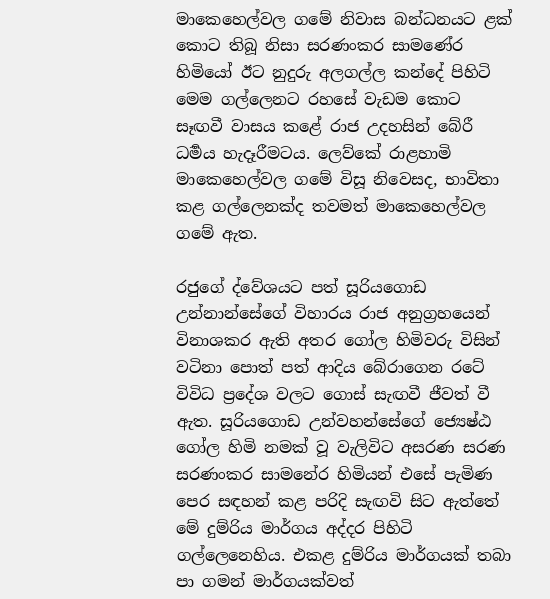මාකෙහෙල්වල ගමේ නිවාස බන්ධනයට ළක් කොට තිබූ නිසා සරණංකර සාමණේර හිමියෝ ඊට නුදුරු අලගල්ල කන්දේ පිහිටි මෙම ගල්ලෙනට රහසේ වැඩම කොට සෑඟවී වාසය කළේ රාජ උදහසින් බේරී ධර්‍මය හැදෑරීමටය. ලෙව්කේ රාළහාමි මාකෙහෙල්වල ගමේ විසූ නිවෙසද, භාවිතා කළ ගල්ලෙනක්ද තවමත් මාකෙහෙල්වල ගමේ ඇත.

රජුගේ ද්වේශයට පත් සූරියගොඩ උන්නාන්සේගේ විහාරය රාජ අනුග්‍රහයෙන් විනාශකර ඇති අතර ගෝල හිමිවරු විසින් වටිනා පොත් පත් ආදිය බේරාගෙන රටේ විවිධ ප්‍රදේශ වලට ගොස් සැඟවී ජීවත් වී ඇත. සූරියගොඩ උන්වහන්සේගේ ජ්‍යෙෂ්ඨ ගෝල හිමි නමක් වූ වැලිවිට අසරණ සරණ සරණංකර සාමනේර හිමියන් එසේ පැමිණ පෙර සඳහන් කළ පරිදි සැඟවි සිට ඇත්තේ  මේ දුම්රිය මාර්ගය අද්දර පිහිටි ගල්ලෙනෙහිය. එකළ දුම්රිය මාර්ගයක් තබා පා ගමන් මාර්ගයක්වත්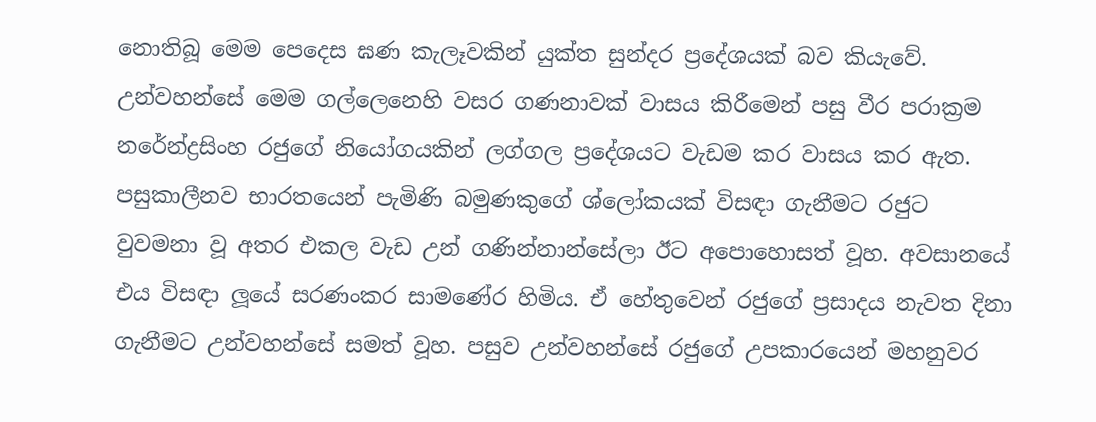නොතිබූ මෙම පෙදෙස ඝණ කැලෑවකින් යුක්ත සුන්දර ප්‍රදේශයක් බව කියැවේ.  උන්වහන්සේ මෙම ගල්ලෙනෙහි වසර ගණනාවක් වාසය කිරීමෙන් පසු වීර පරාක්‍රම නරේන්ද්‍රසිංහ රජුගේ නියෝගයකින් ලග්ගල ප්‍රදේශයට වැඩම කර වාසය කර ඇත. පසුකාලීනව භාරතයෙන් පැමිණි බමුණකුගේ ශ්ලෝකයක් විසඳා ගැනීමට රජුට වුවමනා වූ අතර එකල වැඩ උන් ගණින්නාන්සේලා ඊට අපොහොසත් වූහ. අවසානයේ එය විසඳා ලූයේ සරණංකර සාමණේර හිමිය. ඒ හේතුවෙන් රජුගේ ප්‍රසාදය නැවත දිනා ගැනීමට උන්වහන්සේ සමත් වූහ. පසුව උන්වහන්සේ රජුගේ උපකාරයෙන් මහනුවර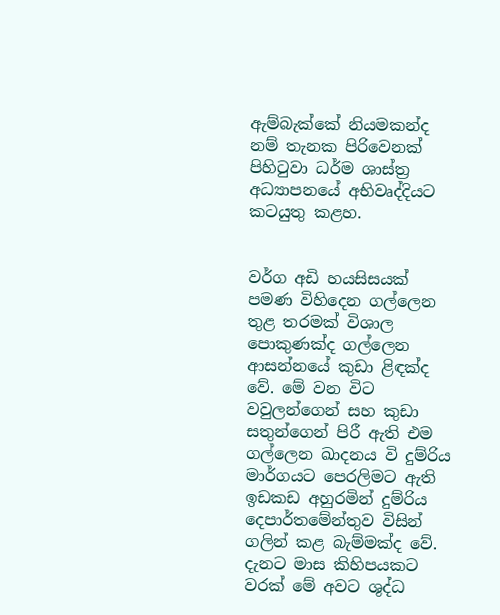ඇම්බැක්කේ නියමකන්ද නම් තැනක පිරිවෙනක් පිහිටුවා ධර්ම ශාස්ත්‍ර අධ්‍යාපනයේ අභිවෘද්දියට කටයුතු කළහ.


වර්ග අඩි හයසිසයක් පමණ විහිදෙන ගල්ලෙන තුළ තරමක් විශාල පොකුණක්ද ගල්ලෙන ආසන්නයේ කුඩා ළිඳක්ද වේ. මේ වන විට වවුලන්ගෙන් සහ කුඩා සතුන්ගෙන් පිරී ඇති එම ගල්ලෙන ඛාදනය වි දුම්රිය මාර්ගයට පෙරලිමට ඇති ඉඩකඩ අහුරමින් දුම්රිය දෙපාර්තමේන්තුව විසින් ගලින් කළ බැම්මක්ද වේ. දැනට මාස කිහිපයකට වරක් මේ අවට ශුද්ධ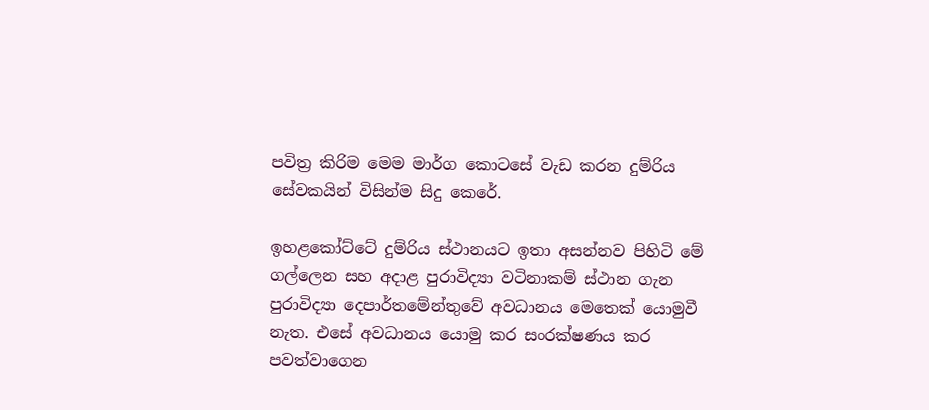පවිත්‍ර කිරිම මෙම මාර්ග කොටසේ වැඩ කරන දුම්රිය සේවකයින් විසින්ම සිදු කෙරේ.

ඉහළකෝට්ටේ දුම්රිය ස්ථානයට ඉතා අසන්නව පිහිටි මේ ගල්ලෙන සහ අදාළ පුරාවිද්‍යා වටිනාකම් ස්ථාන ගැන පුරාවිද්‍යා දෙපාර්තමේන්තුවේ අවධානය මෙතෙක් යොමුවී නැත. එසේ අවධානය යොමු කර සංරක්ෂණය කර පවත්වාගෙන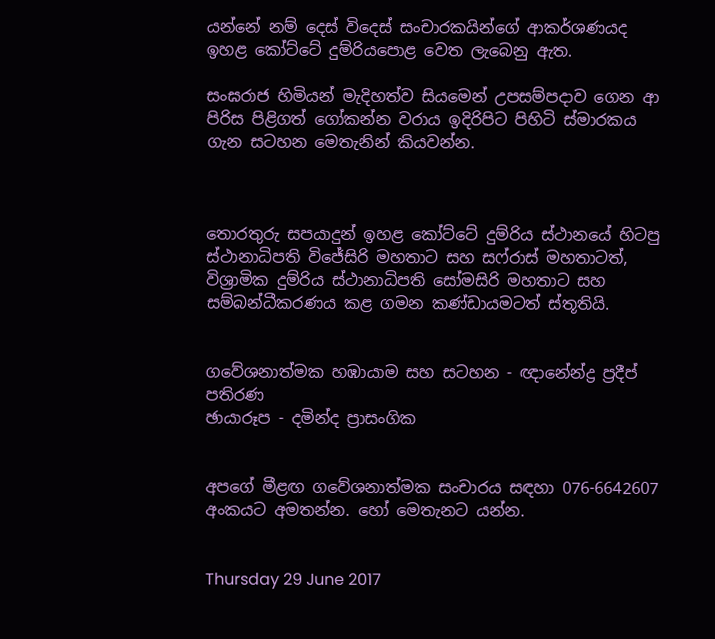යන්නේ නම් දෙස් විදෙස් සංචාරකයින්ගේ ආකර්ශණයද ඉහළ කෝට්ටේ දුම්රියපොළ වෙත ලැබෙනු ඇත.

සංඝරාජ හිමියන් මැදිහත්ව සියමෙන් උපසම්පදාව ගෙන ආ පිරිස පිළිගත් ගෝකන්න වරාය ඉදිරිපිට පිහිටි ස්මාරකය ගැන සටහන මෙතැනින් කියවන්න.



තොරතුරු සපයාදුන් ඉහළ කෝට්ටේ දුම්රිය ස්ථානයේ හිටපු ස්ථානාධිපති විජේසිරි මහතාට සහ සෆ්රාස් මහතාටත්, විශ්‍රාමික දුම්රිය ස්ථානාධිපති සෝමසිරි මහතාට සහ සම්බන්ධීකරණය කළ ගමන කණ්ඩායමටත් ස්තූතියි.


ගවේශනාත්මක හඹායාම සහ සටහන - ඥානේන්ද්‍ර ප්‍රදීප් පතිරණ
ඡායාරූප - දමින්ද ප්‍රාසංගික


අපගේ මීළඟ ගවේශනාත්මක සංචාරය සඳහා 076-6642607 අංකයට අමතන්න. හෝ මෙතැනට යන්න.


Thursday 29 June 2017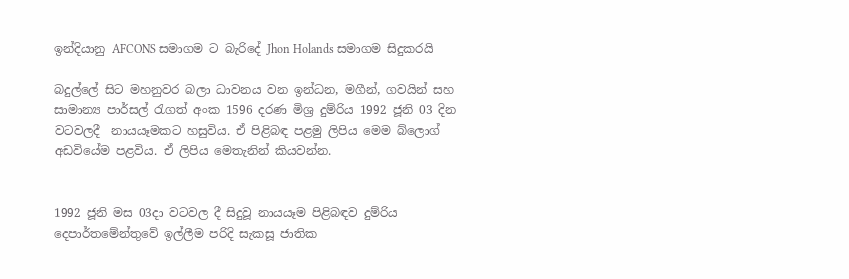ඉන්දියානු AFCONS සමාගම ට බැරිදේ Jhon Holands සමාගම සිදුකරයි

බදුල්ලේ සිට මහනුවර බලා ධාවනය වන ඉන්ධන, මගීන්, ගවයින් සහ සාමාන්‍ය පාර්සල් රැගත් අංක 1596 දරණ මිශ්‍ර දුම්රිය 1992 ජූනි 03 දින වටවලදී  නායයෑමකට හසුවිය. ඒ පිළිබඳ පළමු ලිපිය මෙම බ්ලොග් අඩවියේම පළවිය. ඒ ලිපිය මෙතැනින් කියවන්න.


1992 ජූනි මස 03දා වටවල දී සිදුවූ නායයෑම පිළිබඳව දුම්රිය දෙපාර්තමේන්තුවේ ඉල්ලීම පරිදි සැකසූ ජාතික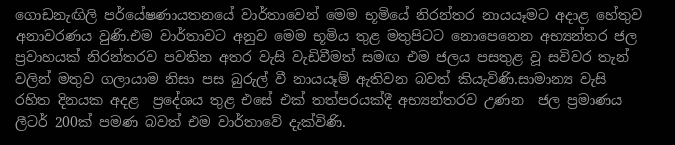ගොඩනැඟිලි පර්යේෂණායතනයේ වාර්තාවෙන් මෙම භූමියේ නිරන්තර නායයෑමට අදාළ හේතුව අනාවරණය වුණි.එම වාර්තාවට අනුව මෙම භූමිය තුළ මතුපිටට නොපෙනෙන අභ්‍යන්තර ජල ප්‍රවාහයක් නිරන්තරව පවතින අතර වැසි වැඩිවීමත් සමඟ එම ජලය පසතුළ වූ සවිවර තැන් වලින් මතුව ගලායාම නිසා පස බුරුල් වී නායයෑම් ඇතිවන බවත් කියැවිණි.සාමාන්‍ය වැසි රහිත දිනයක අදළ  ප්‍රදේශය තුළ එසේ එක් තත්පරයක්දී අභ්‍යන්තරව උණන  ජල ප්‍රමාණය ලීටර් 200ක් පමණ බවත් එම වාර්තාවේ දැක්විණි.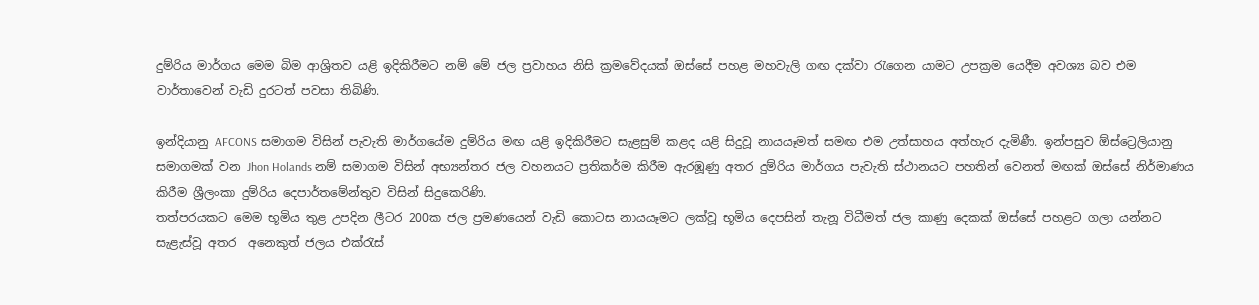දුම්රිය මාර්ගය මෙම බිම ආශ්‍රිතව යළි ඉදිකිරීමට නම් මේ ජල ප්‍රවාහය නිසි ක්‍රමවේදයක් ඔස්සේ පහළ මහවැලි ගඟ දක්වා රැගෙන යාමට උපක්‍රම යෙදීම අවශ්‍ය බව එම වාර්තාවෙන් වැඩි දුරටත් පවසා තිබිණි.

ඉන්දියානු AFCONS සමාගම විසින් පැවැති මාර්ගයේම දුම්රිය මඟ යළි ඉදිකිරීමට සැළසුම් කළද යළි සිදුවූ නායයෑමත් සමඟ එම උත්සාහය අත්හැර දැමිණී. ඉන්පසුව ඕස්ට්‍රෙලියානු සමාගමක් වන Jhon Holands නම් සමාගම විසින් අභ්‍යන්තර ජල වහනයට ප්‍රතිකර්ම කිරීම ඇරඹූණු අතර දුම්රිය මාර්ගය පැවැති ස්ථානයට පහතින් වෙනත් මඟක් ඔස්සේ නිර්මාණය කිරීම ශ්‍රීලංකා දුම්රිය දෙපාර්තමේන්තුව විසින් සිදුකෙරිණි.
තත්පරයකට මෙම භූමිය තුළ උපදින ලීටර 200ක ජල ප්‍රමණයෙන් වැඩි කොටස නායයෑමට ලක්වූ භූමිය දෙපසින් තැනූ විධීමත් ජල කාණු දෙකක් ඔස්සේ පහළට ගලා යන්නට සැළැස්වූ අතර  අනෙකුත් ජලය එක්රැස්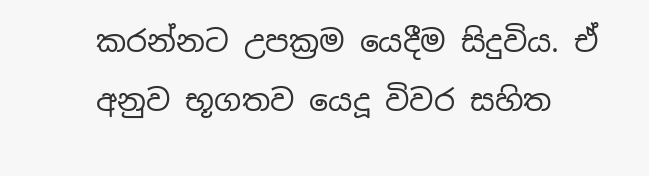කරන්නට උපක්‍රම යෙදීම සිදුවිය. ඒ අනුව භූගතව යෙදූ විවර සහිත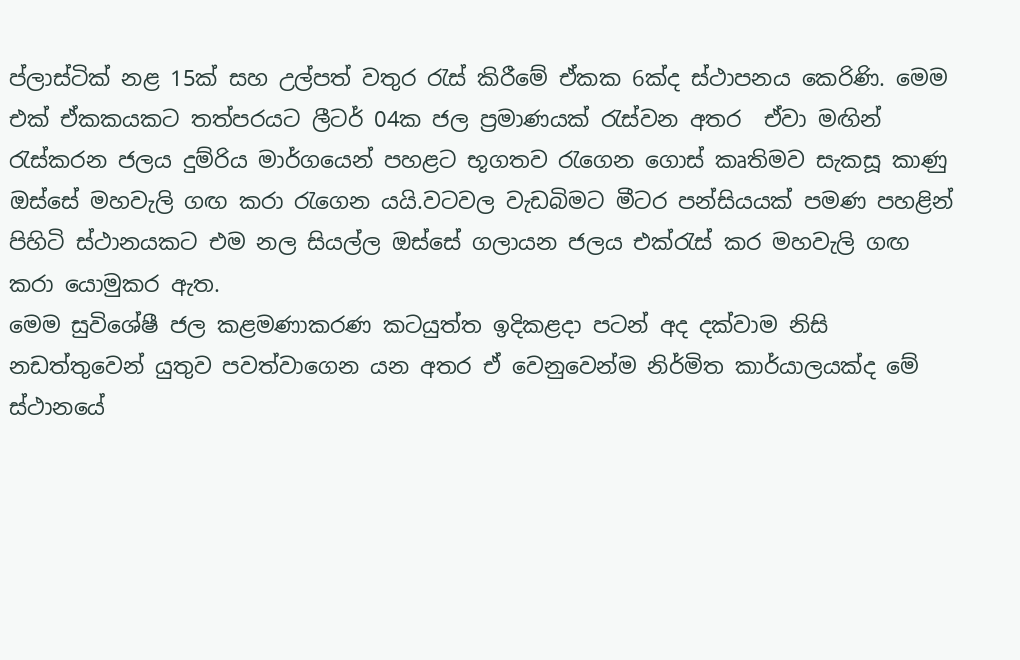ප්ලාස්ටික් නළ 15ක් සහ උල්පත් වතුර රැස් කිරීමේ ඒකක 6ක්ද ස්ථාපනය කෙරිණි. මෙම එක් ඒකකයකට තත්පරයට ලීටර් 04ක ජල ප්‍රමාණයක් රැස්වන අතර  ඒවා මඟින් රැස්කරන ජලය දුම්රිය මාර්ගයෙන් පහළට භූගතව රැගෙන ගොස් කෘතිමව සැකසූ කාණු ඔස්සේ මහවැලි ගඟ කරා රැගෙන යයි.වටවල වැඩබිමට මීටර පන්සියයක් පමණ පහළින් පිහිටි ස්ථානයකට එම නල සියල්ල ඔස්සේ ගලායන ජලය එක්රැස් කර මහවැලි ගඟ කරා යොමුකර ඇත.
මෙම සුවිශේෂී ජල කළමණාකරණ කටයුත්ත ඉදිකළදා පටන් අද දක්වාම නිසි නඩත්තුවෙන් යුතුව පවත්වාගෙන යන අතර ඒ වෙනුවෙන්ම නිර්මිත කාර්යාලයක්ද මේ ස්ථානයේ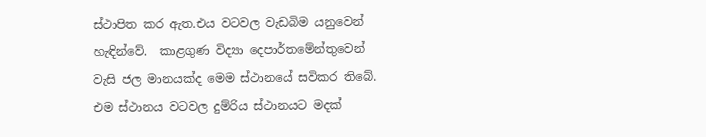ස්ථාපිත කර ඇත.එය වටවල වැඩබිම යනුවෙන් හැඳින්වේ.  කාළගුණ විද්‍යා දෙපාර්තමේන්තුවෙන් වැසි ජල මානයක්ද මෙම ස්ථානයේ සවිකර තිබේ. එම ස්ථානය වටවල දුම්රිය ස්ථානයට මදක්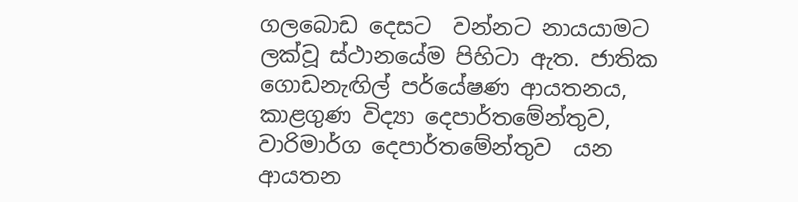ගලබොඩ දෙසට  වන්නට නායයාමට ලක්වූ ස්ථානයේම පිහිටා ඇත. ජාතික ගොඩනැඟිල් පර්යේෂණ ආයතනය, කාළගුණ විද්‍යා දෙපාර්තමේන්තුව, වාරිමාර්ග දෙපාර්තමේන්තුව  යන ආයතන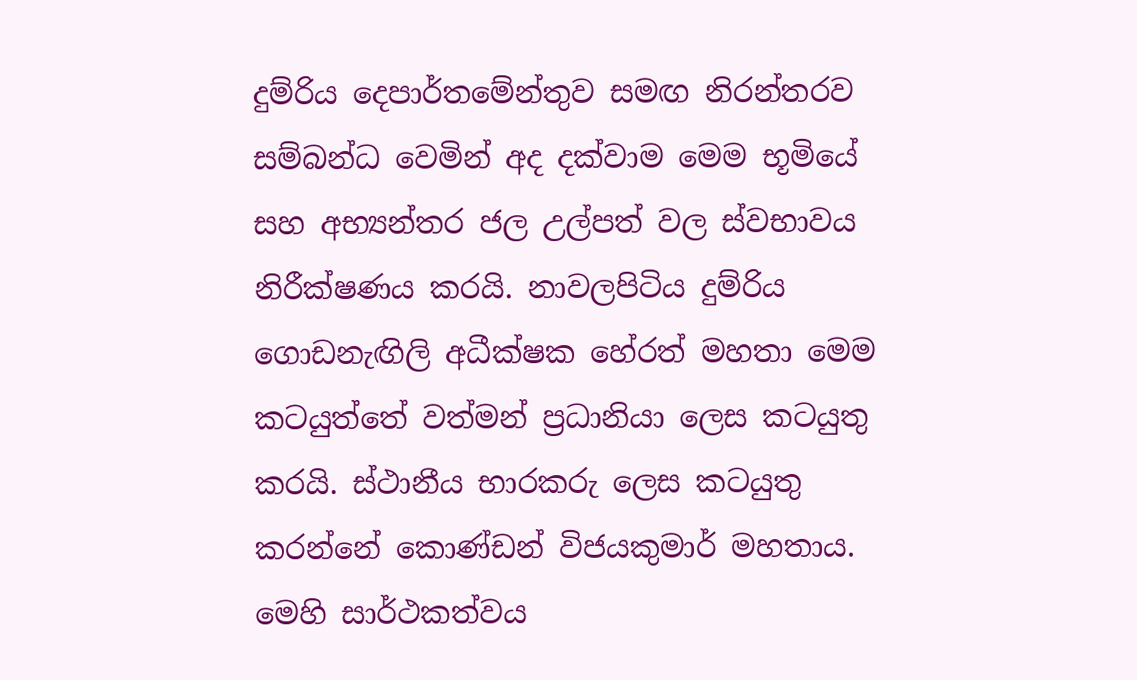දුම්රිය දෙපාර්තමේන්තුව සමඟ නිරන්තරව සම්බන්ධ වෙමින් අද දක්වාම මෙම භූමියේ සහ අභ්‍යන්තර ජල උල්පත් වල ස්වභාවය නිරීක්ෂණය කරයි. නාවලපිටිය දුම්රිය ගොඩනැඟිලි අධීක්ෂක හේරත් මහතා මෙම කටයුත්තේ වත්මන් ප්‍රධානියා ලෙස කටයුතු කරයි. ස්ථානීය භාරකරු ලෙස කටයුතු කරන්නේ කොණ්ඩන් විජයකුමාර් මහතාය. මෙහි සාර්ථකත්වය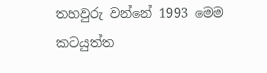තහවුරු වන්නේ 1993 මෙම කටයුත්ත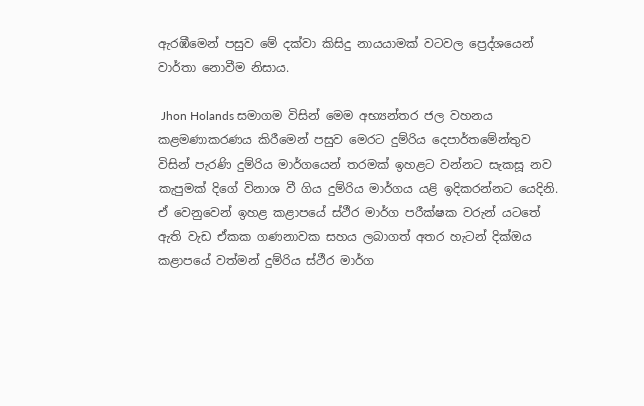ඇරඹීමෙන් පසුව මේ දක්වා කිසිදු නායයාමක් වටවල ප්‍රෙද්ශයෙන් වාර්තා නොවීම නිසාය.

 Jhon Holands සමාගම විසින් මෙම අභ්‍යන්තර ජල වහනය කළමණාකරණය කිරීමෙන් පසුව මෙරට දුම්රිය දෙපාර්තමේන්තුව විසින් පැරණි දුම්රිය මාර්ගයෙන් තරමක් ඉහළට වන්නට සැකසූ නව කැපුමක් දිගේ විනාශ වී ගිය දුම්රිය මාර්ගය යළි ඉදිකරන්නට යෙදිනි. ඒ වෙනුවෙන් ඉහළ කළාපයේ ස්ථීර මාර්ග පරීක්ෂක වරුන් යටතේ ඇති වැඩ ඒකක ගණනාවක සහය ලබාගත් අතර හැටන් දික්ඔය කළාපයේ වත්මන් දුම්රිය ස්ථීර මාර්ග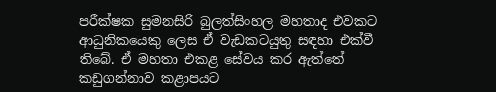පරීක්ෂක සුමනසිරි බුලත්සිංහල මහතාද එවකට ආධුනිකයෙකු ලෙස ඒ වැඩකටයුතු සඳහා එක්වී තිබේ. ඒ මහතා එකළ සේවය කර ඇත්තේ කඩුගන්නාව කළාපයට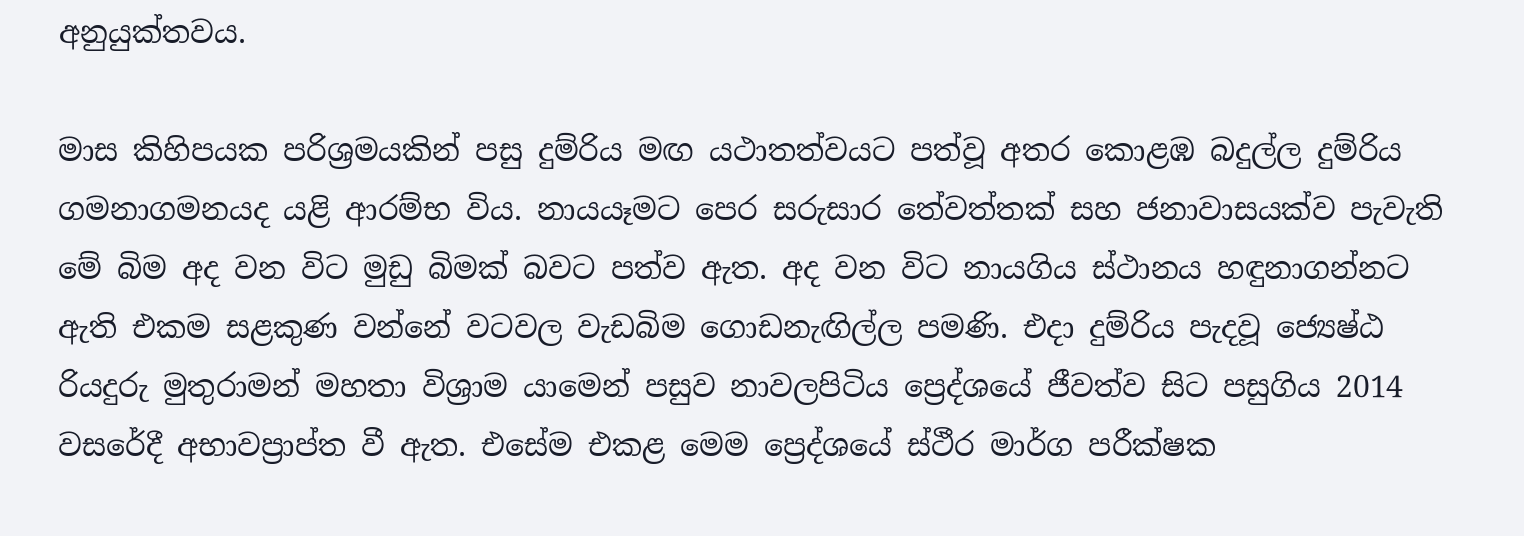අනුයුක්තවය.

මාස කිහිපයක පරිශ්‍රමයකින් පසු දුම්රිය මඟ යථාතත්වයට පත්වූ අතර කොළඹ බදුල්ල දුම්රිය ගමනාගමනයද යළි ආරම්භ විය. නායයෑමට පෙර සරුසාර තේවත්තක් සහ ජනාවාසයක්ව පැවැති මේ බිම අද වන විට මුඩු බිමක් බවට පත්ව ඇත. අද වන විට නායගිය ස්ථානය හඳුනාගන්නට ඇති එකම සළකුණ වන්නේ වටවල වැඩබිම ගොඩනැඟිල්ල පමණි. එදා දුම්රිය පැදවූ ජ්‍යෙෂ්ඨ රියදුරු මුතුරාමන් මහතා විශ්‍රාම යාමෙන් පසුව නාවලපිටිය ප්‍රෙද්ශයේ ජීවත්ව සිට පසුගිය 2014 වසරේදී අභාවප්‍රාප්ත වී ඇත. එසේම එකළ මෙම ප්‍රෙද්ශයේ ස්ථීර මාර්ග පරීක්ෂක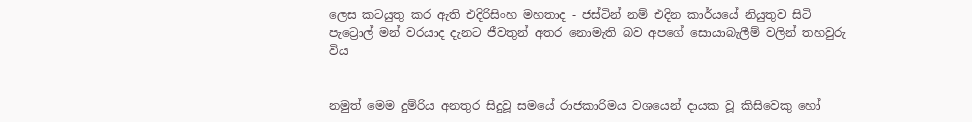ලෙස කටයුතු කර ඇති එදිරිසිංහ මහතාද - ජස්ටින් නම් එදින කාර්යයේ නියුතුව සිටි පැට්‍රොල් මන් වරයාද දැනට ජීවතුන් අතර නොමැති බව අපගේ සොයාබැලීම් වලින් තහවුරු විය


නමුත් මෙම දුම්රිය අනතුර සිදුවූ සමයේ රාජකාරිමය වශයෙන් දායක වූ කිසිවෙකු හෝ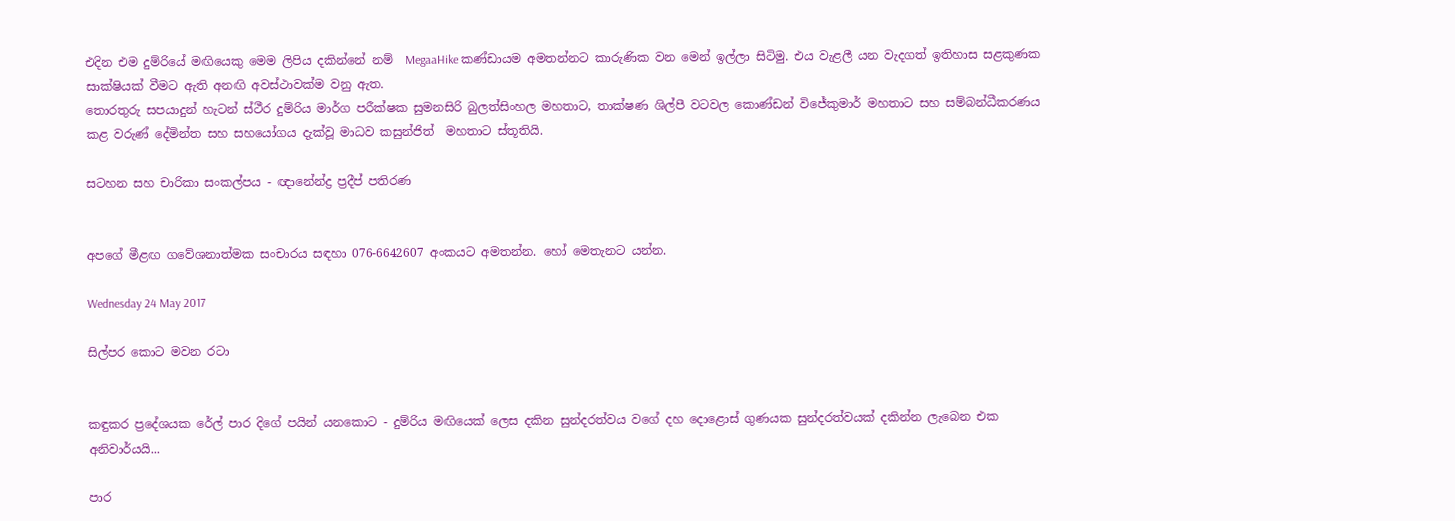එදින එම දුම්රියේ මඟියෙකු මෙම ලිපිය දකින්නේ නම්  MegaaHike කණ්ඩායම අමතන්නට කාරුණික වන මෙන් ඉල්ලා සිටිමු. එය වැළලී යන වැදගත් ඉතිහාස සළකුණක සාක්ෂියක් වීමට ඇති අනඟි අවස්ථාවක්ම වනු ඇත.
තොරතුරු සපයාදුන් හැටන් ස්ථීර දුම්රිය මාර්ග පරීක්ෂක සුමනසිරි බුලත්සිංහල මහතාට, තාක්ෂණ ශිල්පී වටවල කොණ්ඩන් විජේකුමාර් මහතාට සහ සම්බන්ධීකරණය කළ වරුණ් දේමින්ත සහ සහයෝගය දැක්වූ මාධව කසුන්ජිත්  මහතාට ස්තූතියි.

සටහන සහ චාරිකා සංකල්පය - ඥානේන්ද්‍ර ප්‍රදීප් පතිරණ


අපගේ මීළඟ ගවේශනාත්මක සංචාරය සඳහා 076-6642607 අංකයට අමතන්න. හෝ මෙතැනට යන්න.

Wednesday 24 May 2017

සිල්පර කොට මවන රටා


කඳුකර ප්‍රදේශයක රේල් පාර දිගේ පයින් යනකොට - දුම්රිය මඟියෙක් ලෙස දකින සුන්දරත්වය වගේ දහ දොළොස් ගුණයක සුන්දරත්වයක් දකින්න ලැබෙන එක අනිවාර්යයි...

පාර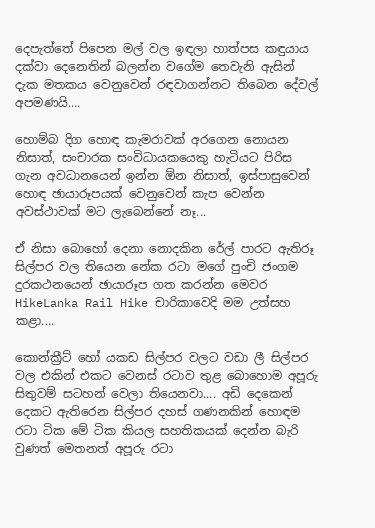දෙපැත්තේ පිපෙන මල් වල ඉඳලා හාත්පස කඳුයාය දක්වා දෙනෙතින් බලන්න වගේම තෙවැනි ඇසින් දැක මතකය වෙනුවෙන් රඳවාගන්නට තිබෙන දේවල් අපමණයි....

හොම්බ දිග හොඳ කැමරාවක් අරගෙන නොයන නිසාත්, සංචාරක සංවිධායකයෙකු හැටියට පිරිස ගැන අවධානයෙන් ඉන්න ඕන නිසාත්, ඉස්පාසුවෙන් හොඳ ඡායාරූපයක් වෙනුවෙන් කැප වෙන්න අවස්ථාවක් මට ලැබෙන්නේ නෑ...

ඒ නිසා බොහෝ දෙනා නොදකින රේල් පාරට ඇතිරූ සිල්පර වල තියෙන නේක රටා මගේ පුංචි ජංගම දුරකථනයෙන් ඡායාරූප ගත කරන්න මෙවර HikeLanka Rail Hike චාරිකාවෙදි මම උත්සහ කළා....

කොන්ක්‍රීට් හෝ යකඩ සිල්පර වලට වඩා ලී සිල්පර වල එකින් එකට වෙනස් රටාව තුළ බොහොම අපූරු සිතුවම් සටහන් වෙලා තියෙනවා.... අඩි දෙකෙන් දෙකට ඇතිරෙන සිල්පර දහස් ගණනකින් හොඳම රටා ටික මේ ටික කියල සහතිකයක් දෙන්න බැරි වුණත් මෙතනත් අපූරු රටා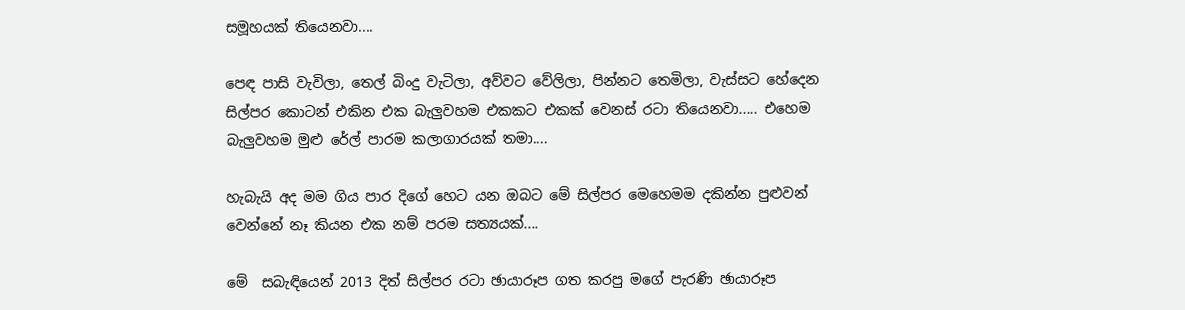සමූහයක් තියෙනවා....

පෙඳ පාසි වැවිලා, තෙල් බිංදු වැටිලා, අව්වට වේලිලා, පින්නට තෙමිලා, වැස්සට හේදෙන සිල්පර කොටන් එකින එක බැලුවහම එකකට එකක් වෙනස් රටා තියෙනවා..... එහෙම බැලුවහම මුළු රේල් පාරම කලාගාරයක් තමා....

හැබැයි අද මම ගිය පාර දිගේ හෙට යන ඔබට මේ සිල්පර මෙහෙමම දකින්න පුළුවන් වෙන්නේ නෑ කියන එක නම් පරම සත්‍යයක්....

මේ  සබැඳියෙන් 2013 දිත් සිල්පර රටා ඡායාරූප ගත කරපු මගේ පැරණි ඡායාරූප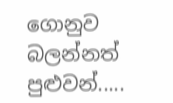ගොනුව බලන්නත් පුළුවන්.....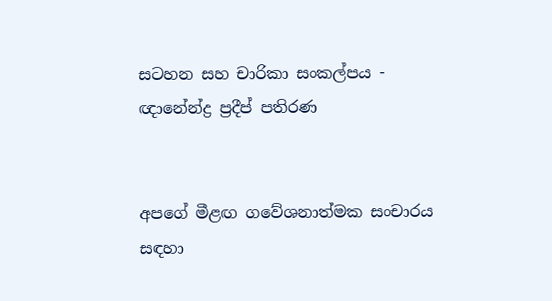සටහන සහ චාරිකා සංකල්පය - ඥානේන්ද්‍ර ප්‍රදීප් පතිරණ


අපගේ මීළඟ ගවේශනාත්මක සංචාරය සඳහා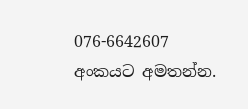076-6642607 අංකයට අමතන්න.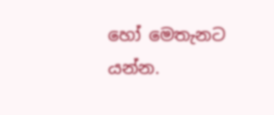හෝ මෙතැනට යන්න.